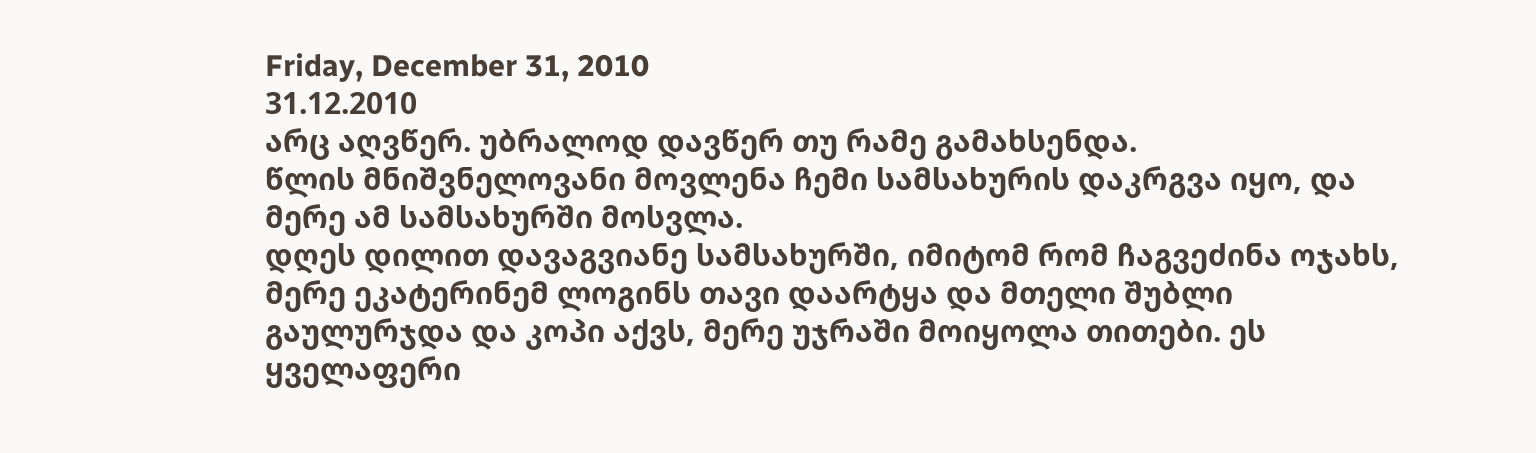Friday, December 31, 2010
31.12.2010
არც აღვწერ. უბრალოდ დავწერ თუ რამე გამახსენდა.
წლის მნიშვნელოვანი მოვლენა ჩემი სამსახურის დაკრგვა იყო, და მერე ამ სამსახურში მოსვლა.
დღეს დილით დავაგვიანე სამსახურში, იმიტომ რომ ჩაგვეძინა ოჯახს, მერე ეკატერინემ ლოგინს თავი დაარტყა და მთელი შუბლი გაულურჯდა და კოპი აქვს, მერე უჯრაში მოიყოლა თითები. ეს ყველაფერი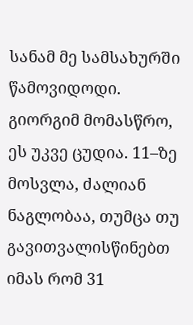სანამ მე სამსახურში წამოვიდოდი.
გიორგიმ მომასწრო, ეს უკვე ცუდია. 11–ზე მოსვლა, ძალიან ნაგლობაა, თუმცა თუ გავითვალისწინებთ იმას რომ 31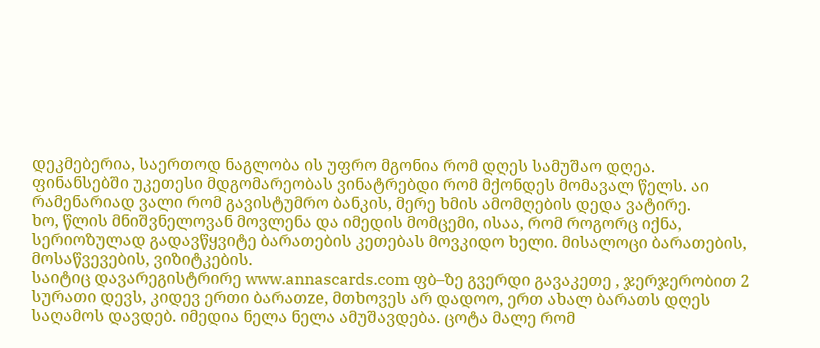დეკმებერია, საერთოდ ნაგლობა ის უფრო მგონია რომ დღეს სამუშაო დღეა.
ფინანსებში უკეთესი მდგომარეობას ვინატრებდი რომ მქონდეს მომავალ წელს. აი რამენარიად ვალი რომ გავისტუმრო ბანკის, მერე ხმის ამომღების დედა ვატირე.
ხო, წლის მნიშვნელოვან მოვლენა და იმედის მომცემი, ისაა, რომ როგორც იქნა, სერიოზულად გადავწყვიტე ბარათების კეთებას მოვკიდო ხელი. მისალოცი ბარათების, მოსაწვევების, ვიზიტკების.
საიტიც დავარეგისტრირე www.annascards.com ფბ–ზე გვერდი გავაკეთე , ჯერჯერობით 2 სურათი დევს, კიდევ ერთი ბარათze, მთხოვეს არ დადოო, ერთ ახალ ბარათს დღეს საღამოს დავდებ. იმედია ნელა ნელა ამუშავდება. ცოტა მალე რომ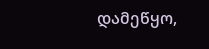დამეწყო,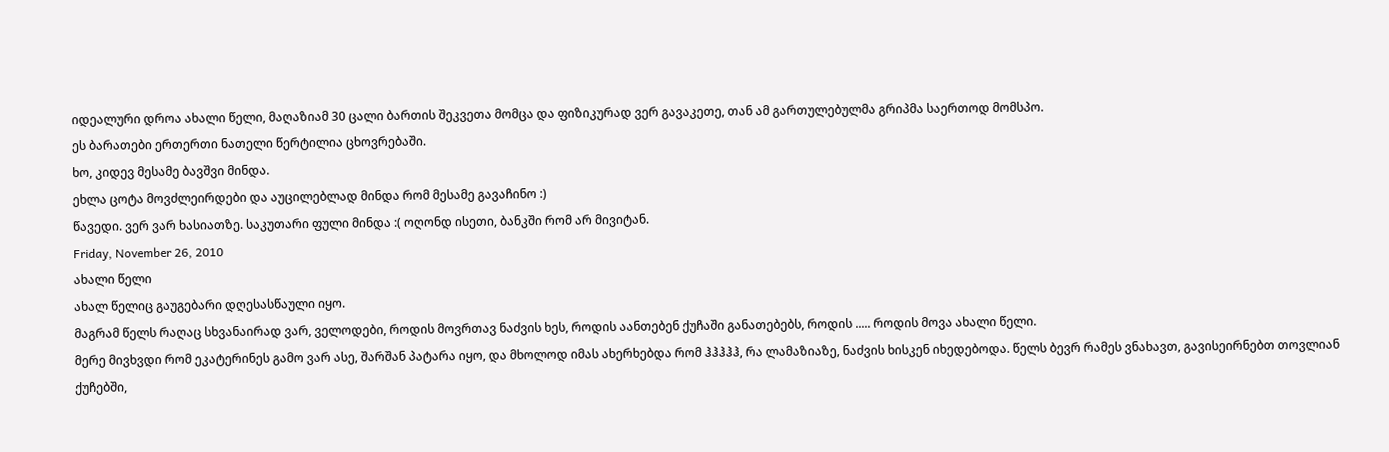იდეალური დროა ახალი წელი, მაღაზიამ 30 ცალი ბართის შეკვეთა მომცა და ფიზიკურად ვერ გავაკეთე, თან ამ გართულებულმა გრიპმა საერთოდ მომსპო.
ეს ბარათები ერთერთი ნათელი წერტილია ცხოვრებაში.
ხო, კიდევ მესამე ბავშვი მინდა.
ეხლა ცოტა მოვძლეირდები და აუცილებლად მინდა რომ მესამე გავაჩინო :)
წავედი. ვერ ვარ ხასიათზე. საკუთარი ფული მინდა :( ოღონდ ისეთი, ბანკში რომ არ მივიტან.
Friday, November 26, 2010
ახალი წელი
ახალ წელიც გაუგებარი დღესასწაული იყო.
მაგრამ წელს რაღაც სხვანაირად ვარ, ველოდები, როდის მოვრთავ ნაძვის ხეს, როდის აანთებენ ქუჩაში განათებებს, როდის ..... როდის მოვა ახალი წელი.
მერე მივხვდი რომ ეკატერინეს გამო ვარ ასე, შარშან პატარა იყო, და მხოლოდ იმას ახერხებდა რომ ჰჰჰჰჰ, რა ლამაზიაზე, ნაძვის ხისკენ იხედებოდა. წელს ბევრ რამეს ვნახავთ, გავისეირნებთ თოვლიან ქუჩებში,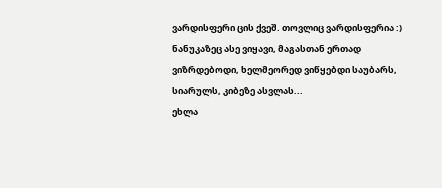ვარდისფერი ცის ქვეშ. თოვლიც ვარდისფერია :)
ნანუკაზეც ასე ვიყავი, მაგასთან ერთად ვიზრდებოდი, ხელმეორედ ვიწყებდი საუბარს, სიარულს, კიბეზე ასვლას...
ეხლა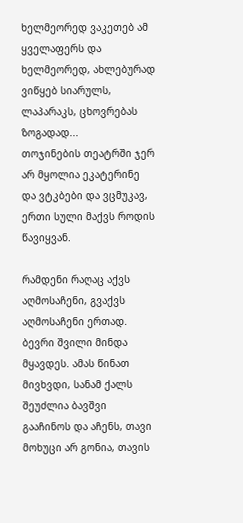ხელმეორედ ვაკეთებ ამ ყველაფერს და ხელმეორედ, ახლებურად ვიწყებ სიარულს, ლაპარაკს, ცხოვრებას ზოგადად...
თოჯინების თეატრში ჯერ არ მყოლია ეკატერინე და ვტკბები და ვცმუკავ, ერთი სული მაქვს როდის წავიყვან.

რამდენი რაღაც აქვს აღმოსაჩენი, გვაქვს აღმოსაჩენი ერთად.
ბევრი შვილი მინდა მყავდეს. ამას წინათ მივხვდი, სანამ ქალს შეუძლია ბავშვი გააჩინოს და აჩენს, თავი მოხუცი არ გონია, თავის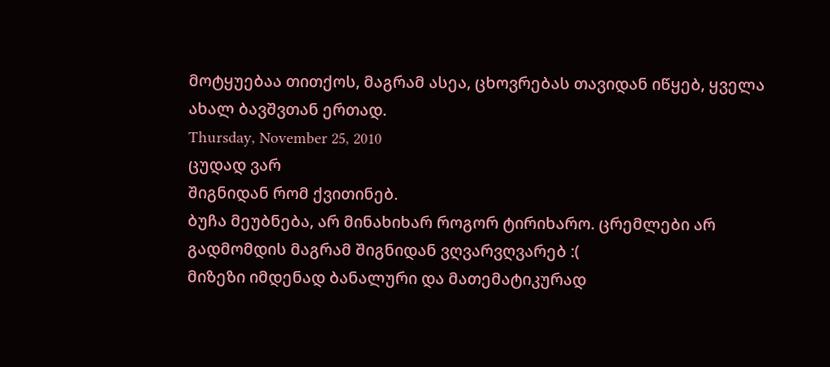მოტყუებაა თითქოს, მაგრამ ასეა, ცხოვრებას თავიდან იწყებ, ყველა ახალ ბავშვთან ერთად.
Thursday, November 25, 2010
ცუდად ვარ
შიგნიდან რომ ქვითინებ.
ბუჩა მეუბნება, არ მინახიხარ როგორ ტირიხარო. ცრემლები არ გადმომდის მაგრამ შიგნიდან ვღვარვღვარებ :(
მიზეზი იმდენად ბანალური და მათემატიკურად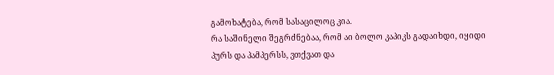გამოხატება, რომ სასაცილოც კია.
რა საშინელი შეგრძნებაა, რომ აი ბოლო კაპიკს გადაიხდი, იყიდი პურს და პამპერსს, ვთქვათ და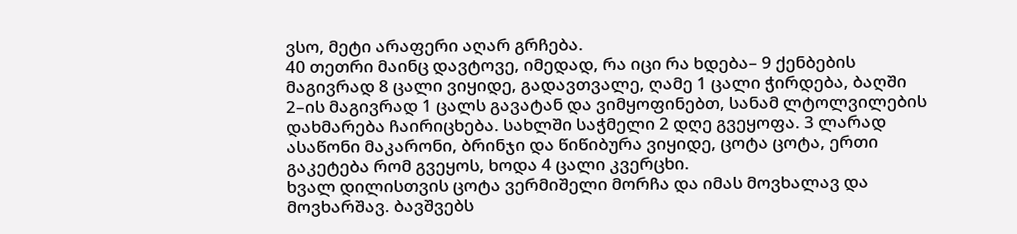ვსო, მეტი არაფერი აღარ გრჩება.
40 თეთრი მაინც დავტოვე, იმედად, რა იცი რა ხდება– 9 ქენბების მაგივრად 8 ცალი ვიყიდე, გადავთვალე, ღამე 1 ცალი ჭირდება, ბაღში 2–ის მაგივრად 1 ცალს გავატან და ვიმყოფინებთ, სანამ ლტოლვილების დახმარება ჩაირიცხება. სახლში საჭმელი 2 დღე გვეყოფა. 3 ლარად ასაწონი მაკარონი, ბრინჯი და წიწიბურა ვიყიდე, ცოტა ცოტა, ერთი გაკეტება რომ გვეყოს, ხოდა 4 ცალი კვერცხი.
ხვალ დილისთვის ცოტა ვერმიშელი მორჩა და იმას მოვხალავ და მოვხარშავ. ბავშვებს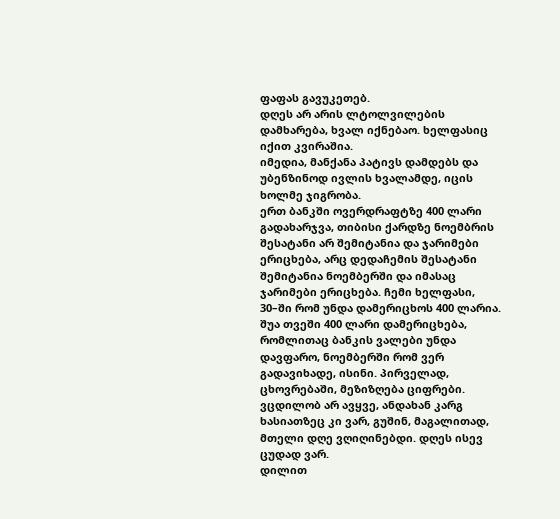ფაფას გავუკეთებ.
დღეს არ არის ლტოლვილების დამხარება, ხვალ იქნებაო. ხელფასიც იქით კვირაშია.
იმედია, მანქანა პატივს დამდებს და უბენზინოდ ივლის ხვალამდე, იცის ხოლმე ჯიგრობა.
ერთ ბანკში ოვერდრაფტზე 400 ლარი გადახარჯვა, თიბისი ქარდზე ნოემბრის შესატანი არ შემიტანია და ჯარიმები ერიცხება, არც დედაჩემის შესატანი შემიტანია ნოემბერში და იმასაც ჯარიმები ერიცხება. ჩემი ხელფასი, 30–ში რომ უნდა დამერიცხოს 400 ლარია.
შუა თვეში 400 ლარი დამერიცხება, რომლითაც ბანკის ვალები უნდა დავფარო, ნოემბერში რომ ვერ გადავიხადე, ისინი. პირველად, ცხოვრებაში, მეზიზღება ციფრები.
ვცდილობ არ ავყვე, ანდახან კარგ ხასიათზეც კი ვარ, გუშინ, მაგალითად, მთელი დღე ვღიღინებდი. დღეს ისევ ცუდად ვარ.
დილით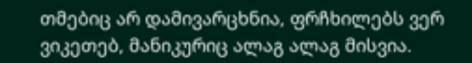თმებიც არ დამივარცხნია, ფრჩხილებს ვერ ვიკეთებ, მანიკურიც ალაგ ალაგ მისვია.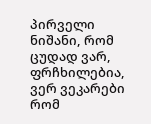პირველი ნიშანი, რომ ცუდად ვარ, ფრჩხილებია, ვერ ვეკარები რომ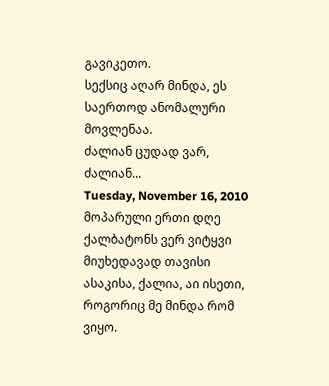გავიკეთო.
სექსიც აღარ მინდა, ეს საერთოდ ანომალური მოვლენაა.
ძალიან ცუდად ვარ, ძალიან...
Tuesday, November 16, 2010
მოპარული ერთი დღე
ქალბატონს ვერ ვიტყვი მიუხედავად თავისი ასაკისა, ქალია, აი ისეთი, როგორიც მე მინდა რომ ვიყო.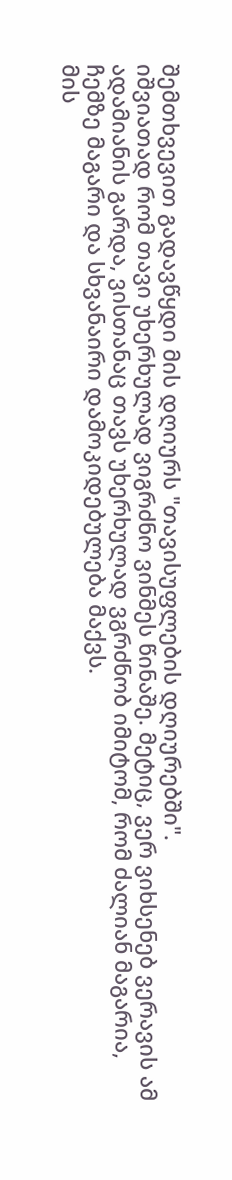შემთხვევით გადავწყდი მის დღიურს "თავისუფლების დღიურებში".
იშვიათად რომ თავი უხერხულად ვიგრძნო ვინმეს წინაშე. მეტიც, ვერ ვიხსენებ ვერავის ამ ადამიანის გარდა, ვისთანაც თავს უხერხულად ვგრძნობ იმიტომ, რომ ძალიან მაგარია, ჩემზე მაგარი და სხვანაირი დამოკიდებულება მაქვს.
მის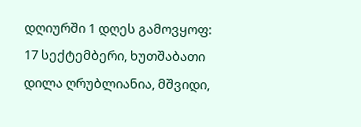დღიურში 1 დღეს გამოვყოფ:
17 სექტემბერი, ხუთშაბათი
დილა ღრუბლიანია, მშვიდი,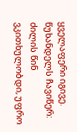ყველაფერი იგივე. წუხანდელს ჩავიწერ: ძილის წინ ვკითხულობდი, უფრო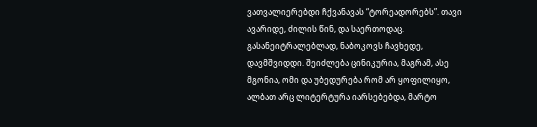ვათვალიერებდი ჩქვანავას “ტორეადორებს”. თავი ავარიდე, ძილის წინ, და საერთოდაც. გასანეიტრალებლად, ნაბოკოვს ჩავხედე, დავმშვიდდი. შეიძლება ცინიკურია, მაგრამ, ასე მგონია, ომი და უბედურება რომ არ ყოფილიყო, ალბათ არც ლიტერტურა იარსებებდა, მარტო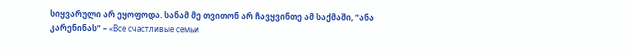სიყვარული არ ეყოფოდა. სანამ მე თვითონ არ ჩავყვინთე ამ საქმაში, “ანა კარენინას” – «Все счастливые семьи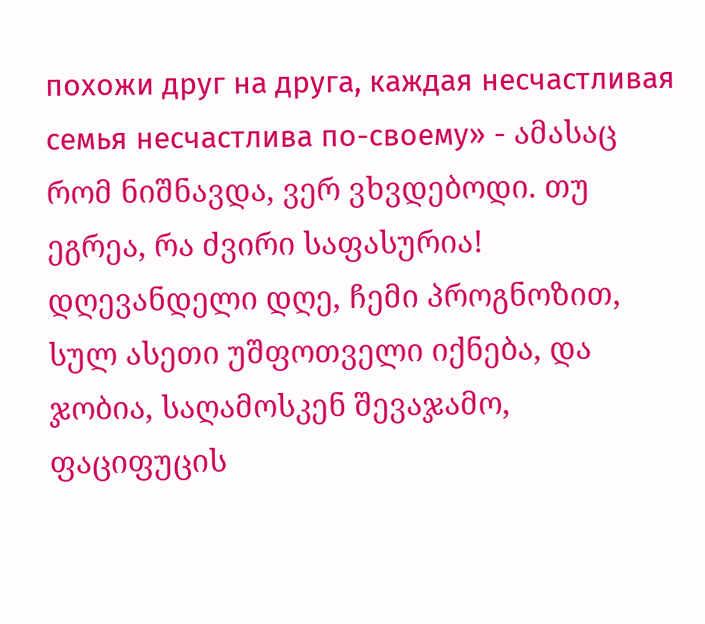похожи друг на друга, каждая несчастливая семья несчастлива по-своему» - ამასაც რომ ნიშნავდა, ვერ ვხვდებოდი. თუ ეგრეა, რა ძვირი საფასურია!
დღევანდელი დღე, ჩემი პროგნოზით, სულ ასეთი უშფოთველი იქნება, და ჯობია, საღამოსკენ შევაჯამო, ფაციფუცის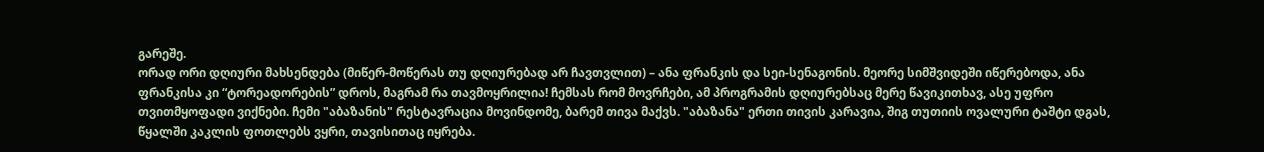გარეშე.
ორად ორი დღიური მახსენდება (მიწერ-მოწერას თუ დღიურებად არ ჩავთვლით) – ანა ფრანკის და სეი-სენაგონის. მეორე სიმშვიდეში იწერებოდა, ანა ფრანკისა კი “ტორეადორების” დროს, მაგრამ რა თავმოყრილია! ჩემსას რომ მოვრჩები, ამ პროგრამის დღიურებსაც მერე წავიკითხავ, ასე უფრო თვითმყოფადი ვიქნები. ჩემი "აბაზანის" რესტავრაცია მოვინდომე, ბარემ თივა მაქვს. "აბაზანა" ერთი თივის კარავია, შიგ თუთიის ოვალური ტაშტი დგას, წყალში კაკლის ფოთლებს ვყრი, თავისითაც იყრება.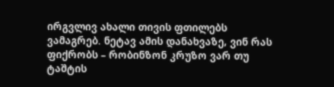ირგვლივ ახალი თივის ფთილებს ვამაგრებ. ნეტავ ამის დანახვაზე, ვინ რას ფიქრობს – რობინზონ კრუზო ვარ თუ ტაშტის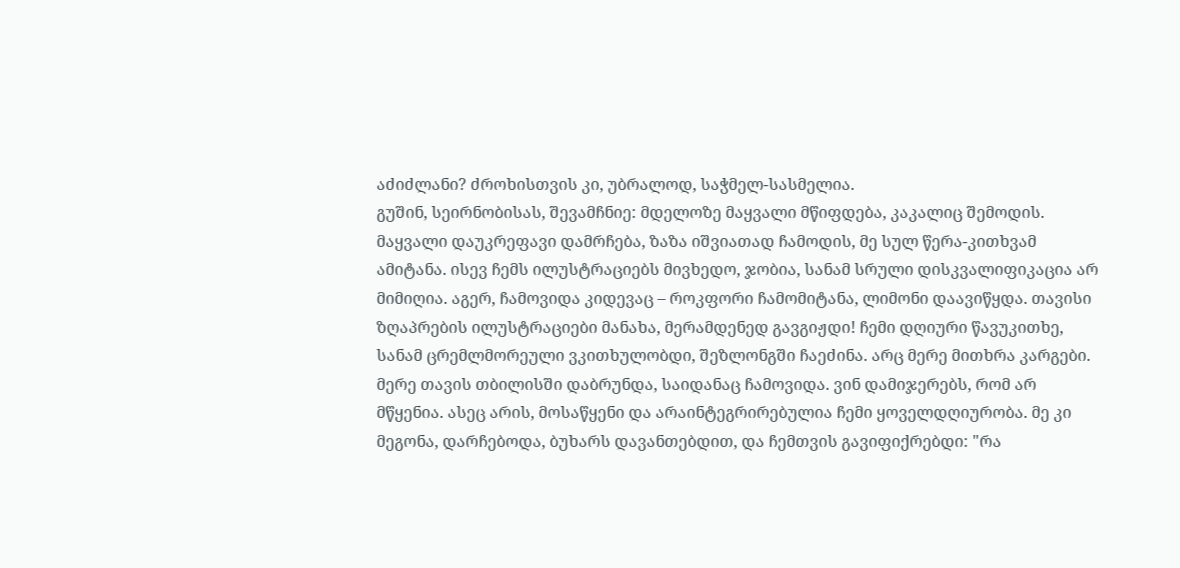აძიძლანი? ძროხისთვის კი, უბრალოდ, საჭმელ-სასმელია.
გუშინ, სეირნობისას, შევამჩნიე: მდელოზე მაყვალი მწიფდება, კაკალიც შემოდის. მაყვალი დაუკრეფავი დამრჩება, ზაზა იშვიათად ჩამოდის, მე სულ წერა-კითხვამ ამიტანა. ისევ ჩემს ილუსტრაციებს მივხედო, ჯობია, სანამ სრული დისკვალიფიკაცია არ მიმიღია. აგერ, ჩამოვიდა კიდევაც – როკფორი ჩამომიტანა, ლიმონი დაავიწყდა. თავისი ზღაპრების ილუსტრაციები მანახა, მერამდენედ გავგიჟდი! ჩემი დღიური წავუკითხე, სანამ ცრემლმორეული ვკითხულობდი, შეზლონგში ჩაეძინა. არც მერე მითხრა კარგები. მერე თავის თბილისში დაბრუნდა, საიდანაც ჩამოვიდა. ვინ დამიჯერებს, რომ არ მწყენია. ასეც არის, მოსაწყენი და არაინტეგრირებულია ჩემი ყოველდღიურობა. მე კი მეგონა, დარჩებოდა, ბუხარს დავანთებდით, და ჩემთვის გავიფიქრებდი: "რა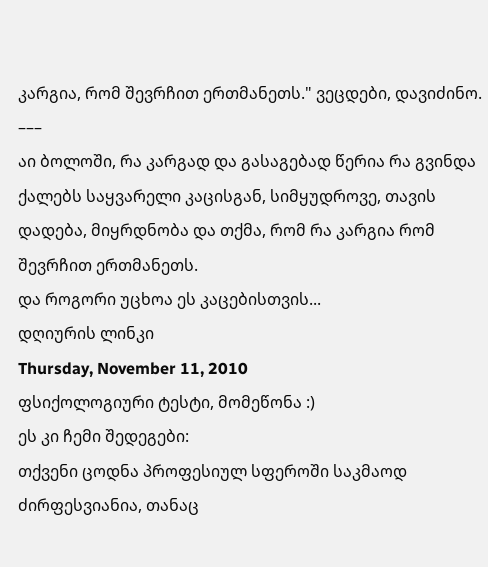კარგია, რომ შევრჩით ერთმანეთს." ვეცდები, დავიძინო.
–––
აი ბოლოში, რა კარგად და გასაგებად წერია რა გვინდა ქალებს საყვარელი კაცისგან, სიმყუდროვე, თავის დადება, მიყრდნობა და თქმა, რომ რა კარგია რომ შევრჩით ერთმანეთს.
და როგორი უცხოა ეს კაცებისთვის...
დღიურის ლინკი
Thursday, November 11, 2010
ფსიქოლოგიური ტესტი, მომეწონა :)
ეს კი ჩემი შედეგები:
თქვენი ცოდნა პროფესიულ სფეროში საკმაოდ ძირფესვიანია, თანაც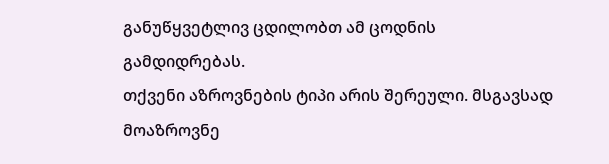განუწყვეტლივ ცდილობთ ამ ცოდნის გამდიდრებას.
თქვენი აზროვნების ტიპი არის შერეული. მსგავსად მოაზროვნე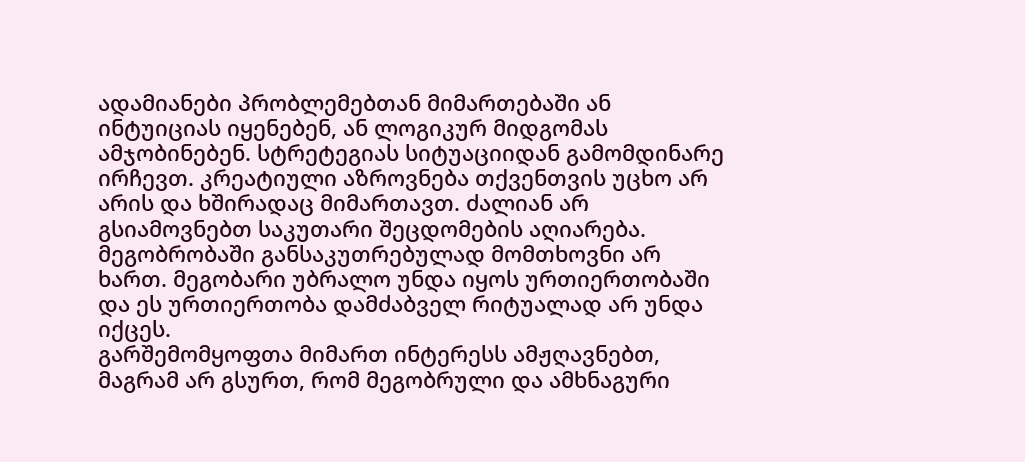ადამიანები პრობლემებთან მიმართებაში ან ინტუიციას იყენებენ, ან ლოგიკურ მიდგომას ამჯობინებენ. სტრეტეგიას სიტუაციიდან გამომდინარე ირჩევთ. კრეატიული აზროვნება თქვენთვის უცხო არ არის და ხშირადაც მიმართავთ. ძალიან არ გსიამოვნებთ საკუთარი შეცდომების აღიარება.
მეგობრობაში განსაკუთრებულად მომთხოვნი არ ხართ. მეგობარი უბრალო უნდა იყოს ურთიერთობაში და ეს ურთიერთობა დამძაბველ რიტუალად არ უნდა იქცეს.
გარშემომყოფთა მიმართ ინტერესს ამჟღავნებთ, მაგრამ არ გსურთ, რომ მეგობრული და ამხნაგური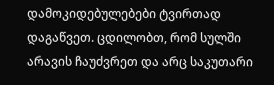დამოკიდებულებები ტვირთად დაგაწვეთ. ცდილობთ, რომ სულში არავის ჩაუძვრეთ და არც საკუთარი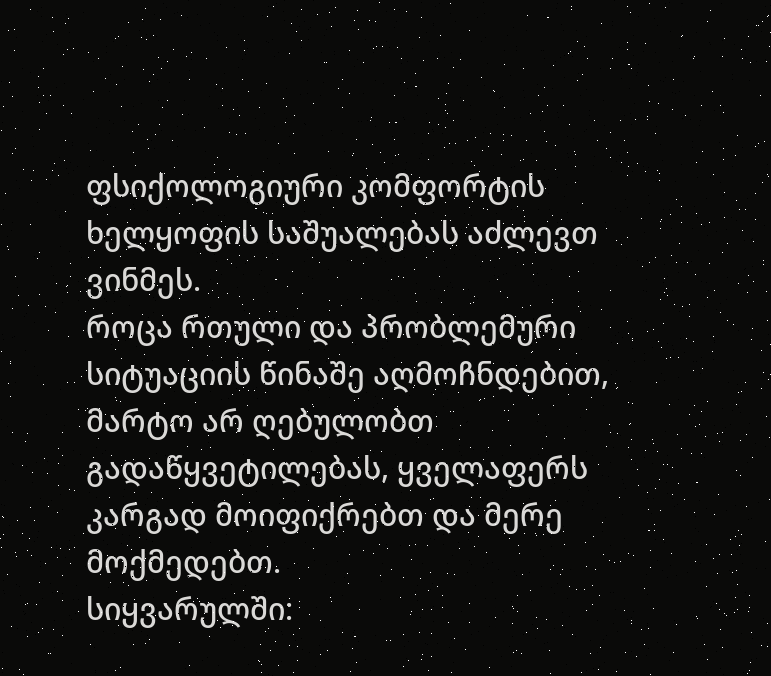ფსიქოლოგიური კომფორტის ხელყოფის საშუალებას აძლევთ ვინმეს.
როცა რთული და პრობლემური სიტუაციის წინაშე აღმოჩნდებით, მარტო არ ღებულობთ გადაწყვეტილებას, ყველაფერს კარგად მოიფიქრებთ და მერე მოქმედებთ.
სიყვარულში: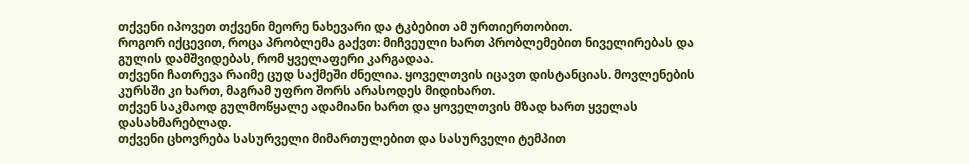თქვენი იპოვეთ თქვენი მეორე ნახევარი და ტკბებით ამ ურთიერთობით.
როგორ იქცევით, როცა პრობლემა გაქვთ: მიჩვეული ხართ პრობლემებით ნიველირებას და გულის დამშვიდებას, რომ ყველაფერი კარგადაა.
თქვენი ჩათრევა რაიმე ცუდ საქმეში ძნელია. ყოველთვის იცავთ დისტანციას. მოვლენების კურსში კი ხართ, მაგრამ უფრო შორს არასოდეს მიდიხართ.
თქვენ საკმაოდ გულმოწყალე ადამიანი ხართ და ყოველთვის მზად ხართ ყველას დასახმარებლად.
თქვენი ცხოვრება სასურველი მიმართულებით და სასურველი ტემპით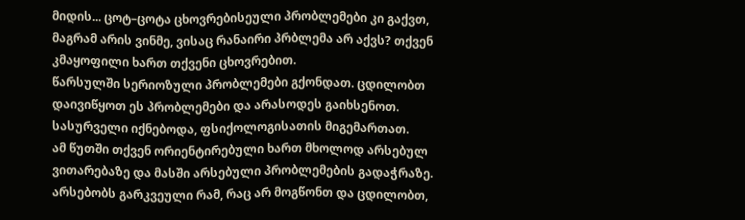მიდის... ცოტ–ცოტა ცხოვრებისეული პრობლემები კი გაქვთ, მაგრამ არის ვინმე, ვისაც რანაირი პრბლემა არ აქვს? თქვენ კმაყოფილი ხართ თქვენი ცხოვრებით.
წარსულში სერიოზული პრობლემები გქონდათ. ცდილობთ დაივიწყოთ ეს პრობლემები და არასოდეს გაიხსენოთ. სასურველი იქნებოდა, ფსიქოლოგისათის მიგემართათ.
ამ წუთში თქვენ ორიენტირებული ხართ მხოლოდ არსებულ ვითარებაზე და მასში არსებული პრობლემების გადაჭრაზე. არსებობს გარკვეული რამ, რაც არ მოგწონთ და ცდილობთ,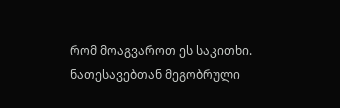რომ მოაგვაროთ ეს საკითხი.
ნათესავებთან მეგობრული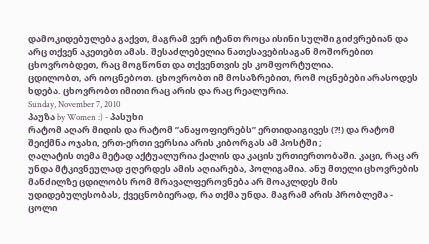დამოკიდებულება გაქვთ, მაგრამ ვერ იტანთ როცა ისინი სულში გიძვრებიან და არც თქვენ აკეთებთ ამას. შესაძლებელია ნათესავებისაგან მოშორებით ცხოვრობდეთ, რაც მოგწონთ და თქვენთვის ეს კომფორტულია.
ცდილობთ, არ იოცნებოთ. ცხოვრობთ იმ მოსაზრებით, რომ ოცნებები არასოდეს ხდება. ცხოვრობთ იმითი რაც არის და რაც რეალურია.
Sunday, November 7, 2010
პაუზა by Women :) - პასუხი
რატომ აღარ მიდის და რატომ ”ანაყოფიერებს” ერთიდაიგივეს (?!) და რატომ შეიქმნა ოჯახი, ერთ-ერთი ვერსია არის კიბორგას ამ პოსტში ;
ღალატის თემა მეტად აქტუალურია ქალის და კაცის ურთიერთობაში. კაცი, რაც არ უნდა მტკივნეულად ჟღერდეს ამის აღიარება, პოლიგამია. ანუ მთელი ცხოვრების მანძილზე ცდილობს რომ მრავალფეროვნება არ მოაკლდეს მის უდიდებულესობას, ქვეცნობიერად, რა თქმა უნდა. მაგრამ არის პრობლემა - ცოლი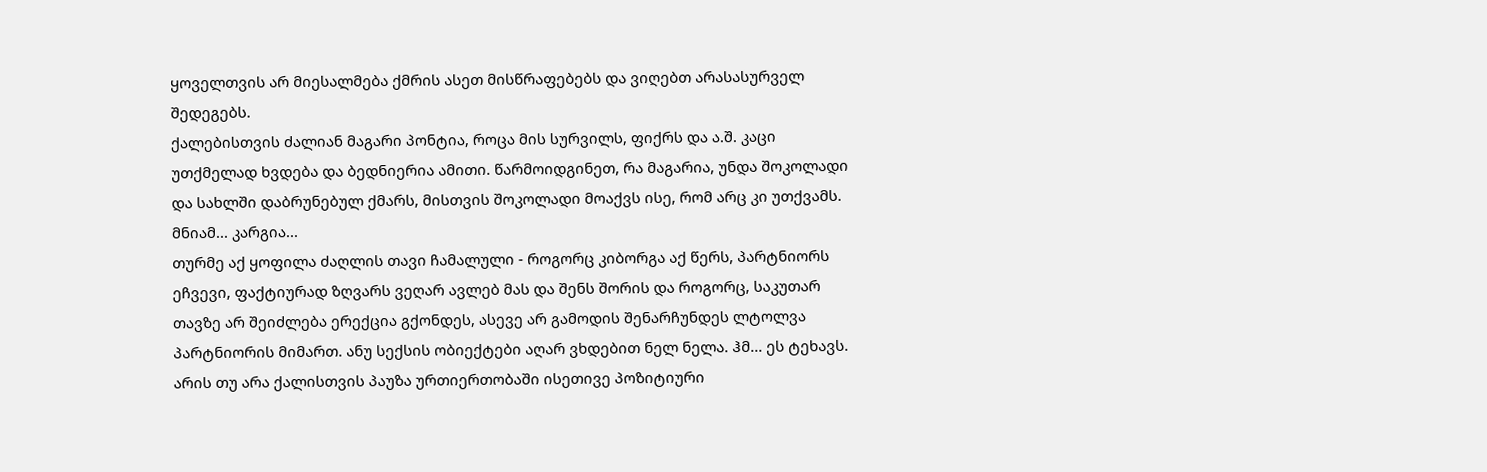ყოველთვის არ მიესალმება ქმრის ასეთ მისწრაფებებს და ვიღებთ არასასურველ შედეგებს.
ქალებისთვის ძალიან მაგარი პონტია, როცა მის სურვილს, ფიქრს და ა.შ. კაცი უთქმელად ხვდება და ბედნიერია ამითი. წარმოიდგინეთ, რა მაგარია, უნდა შოკოლადი და სახლში დაბრუნებულ ქმარს, მისთვის შოკოლადი მოაქვს ისე, რომ არც კი უთქვამს. მნიამ... კარგია...
თურმე აქ ყოფილა ძაღლის თავი ჩამალული - როგორც კიბორგა აქ წერს, პარტნიორს ეჩვევი, ფაქტიურად ზღვარს ვეღარ ავლებ მას და შენს შორის და როგორც, საკუთარ თავზე არ შეიძლება ერექცია გქონდეს, ასევე არ გამოდის შენარჩუნდეს ლტოლვა პარტნიორის მიმართ. ანუ სექსის ობიექტები აღარ ვხდებით ნელ ნელა. ჰმ... ეს ტეხავს.
არის თუ არა ქალისთვის პაუზა ურთიერთობაში ისეთივე პოზიტიური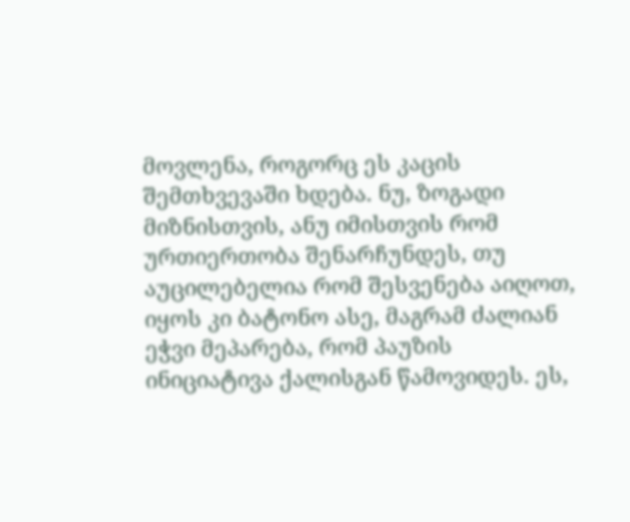მოვლენა, როგორც ეს კაცის შემთხვევაში ხდება. ნუ, ზოგადი მიზნისთვის, ანუ იმისთვის რომ ურთიერთობა შენარჩუნდეს, თუ აუცილებელია რომ შესვენება აიღოთ, იყოს კი ბატონო ასე, მაგრამ ძალიან ეჭვი მეპარება, რომ პაუზის ინიციატივა ქალისგან წამოვიდეს. ეს,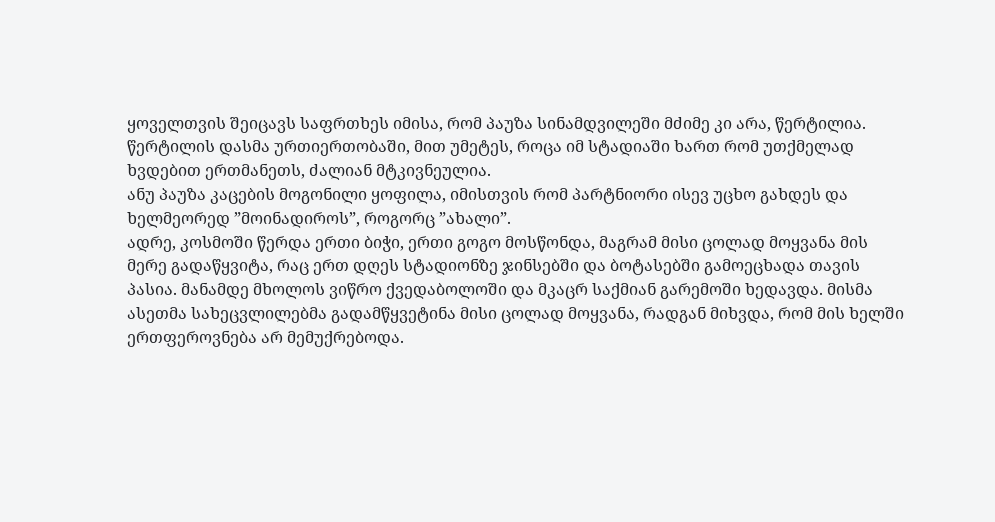ყოველთვის შეიცავს საფრთხეს იმისა, რომ პაუზა სინამდვილეში მძიმე კი არა, წერტილია. წერტილის დასმა ურთიერთობაში, მით უმეტეს, როცა იმ სტადიაში ხართ რომ უთქმელად ხვდებით ერთმანეთს, ძალიან მტკივნეულია.
ანუ პაუზა კაცების მოგონილი ყოფილა, იმისთვის რომ პარტნიორი ისევ უცხო გახდეს და ხელმეორედ ”მოინადიროს”, როგორც ”ახალი”.
ადრე, კოსმოში წერდა ერთი ბიჭი, ერთი გოგო მოსწონდა, მაგრამ მისი ცოლად მოყვანა მის მერე გადაწყვიტა, რაც ერთ დღეს სტადიონზე ჯინსებში და ბოტასებში გამოეცხადა თავის პასია. მანამდე მხოლოს ვიწრო ქვედაბოლოში და მკაცრ საქმიან გარემოში ხედავდა. მისმა ასეთმა სახეცვლილებმა გადამწყვეტინა მისი ცოლად მოყვანა, რადგან მიხვდა, რომ მის ხელში ერთფეროვნება არ მემუქრებოდა.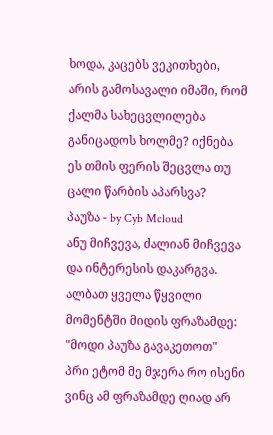ხოდა, კაცებს ვეკითხები, არის გამოსავალი იმაში, რომ ქალმა სახეცვლილება განიცადოს ხოლმე? იქნება ეს თმის ფერის შეცვლა თუ ცალი წარბის აპარსვა?
პაუზა - by Cyb Mcloud
ანუ მიჩვევა, ძალიან მიჩვევა და ინტერესის დაკარგვა.
ალბათ ყველა წყვილი მომენტში მიდის ფრაზამდე: "მოდი პაუზა გავაკეთოთ"
პრი ეტომ მე მჯერა რო ისენი ვინც ამ ფრაზამდე ღიად არ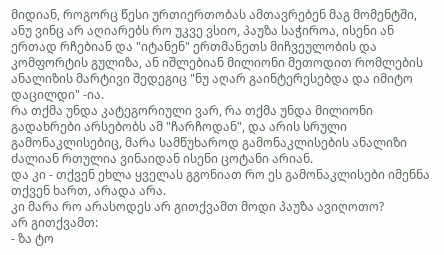მიდიან, როგორც წესი ურთიერთობას ამთავრებენ მაგ მომენტში, ანუ ვინც არ აღიარებს რო უკვე ვსიო, პაუზა საჭიროა, ისენი ან ერთად რჩებიან და "იტანენ" ერთმანეთს მიჩვეულობის და კომფორტის გულიზა, ან იშლებიან მილიონი მეთოდით რომლების ანალიზის მარტივი შედეგიც "ნუ აღარ გაინტერესებდა და იმიტო დაცილდი" -ია.
რა თქმა უნდა კატეგორიული ვარ, რა თქმა უნდა მილიონი გადახრები არსებობს ამ "ჩარჩოდან", და არის სრული გამონაკლისებიც, მარა სამწუხაროდ გამონაკლისების ანალიზი ძალიან რთულია ვინაიდან ისენი ცოტანი არიან.
და კი - თქვენ ეხლა ყველას გგონიათ რო ეს გამონაკლისები იმენნა თქვენ ხართ, არადა არა.
კი მარა რო არასოდეს არ გითქვამთ მოდი პაუზა ავიღოთო?
არ გითქვამთ:
- ზა ტო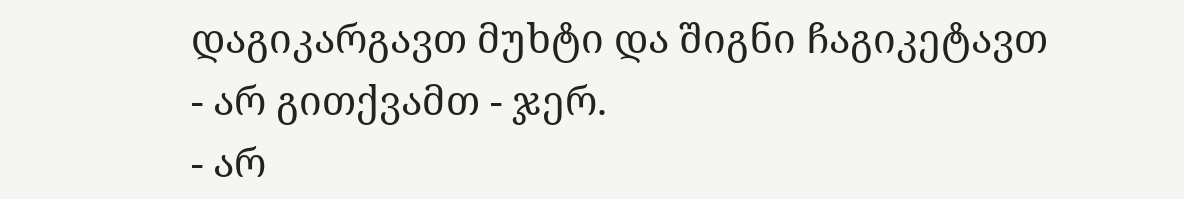დაგიკარგავთ მუხტი და შიგნი ჩაგიკეტავთ
- არ გითქვამთ - ჯერ.
- არ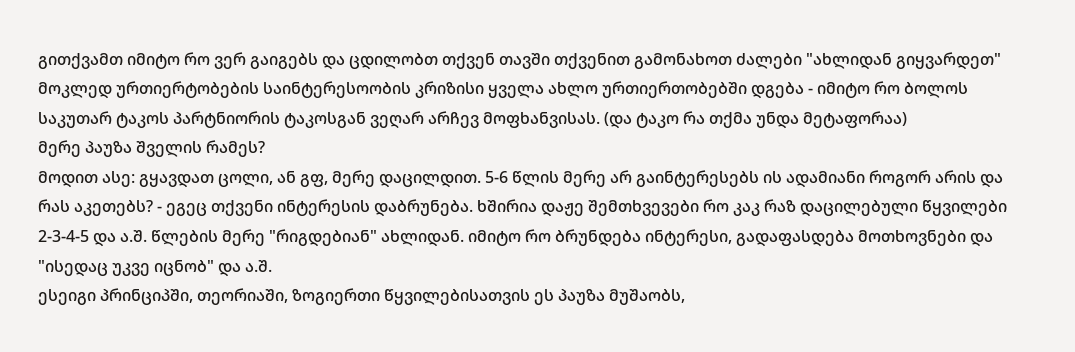გითქვამთ იმიტო რო ვერ გაიგებს და ცდილობთ თქვენ თავში თქვენით გამონახოთ ძალები "ახლიდან გიყვარდეთ"
მოკლედ ურთიერტობების საინტერესოობის კრიზისი ყველა ახლო ურთიერთობებში დგება - იმიტო რო ბოლოს საკუთარ ტაკოს პარტნიორის ტაკოსგან ვეღარ არჩევ მოფხანვისას. (და ტაკო რა თქმა უნდა მეტაფორაა)
მერე პაუზა შველის რამეს?
მოდით ასე: გყავდათ ცოლი, ან გფ, მერე დაცილდით. 5-6 წლის მერე არ გაინტერესებს ის ადამიანი როგორ არის და რას აკეთებს? - ეგეც თქვენი ინტერესის დაბრუნება. ხშირია დაჟე შემთხვევები რო კაკ რაზ დაცილებული წყვილები 2-3-4-5 და ა.შ. წლების მერე "რიგდებიან" ახლიდან. იმიტო რო ბრუნდება ინტერესი, გადაფასდება მოთხოვნები და "ისედაც უკვე იცნობ" და ა.შ.
ესეიგი პრინციპში, თეორიაში, ზოგიერთი წყვილებისათვის ეს პაუზა მუშაობს,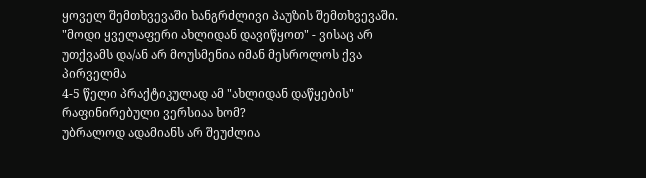ყოველ შემთხვევაში ხანგრძლივი პაუზის შემთხვევაში.
"მოდი ყველაფერი ახლიდან დავიწყოთ" - ვისაც არ უთქვამს და/ან არ მოუსმენია იმან მესროლოს ქვა პირველმა
4-5 წელი პრაქტიკულად ამ "ახლიდან დაწყების" რაფინირებული ვერსიაა ხომ?
უბრალოდ ადამიანს არ შეუძლია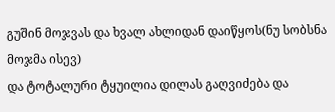გუშინ მოჯვას და ხვალ ახლიდან დაიწყოს(ნუ სობსნა მოჯმა ისევ)
და ტოტალური ტყუილია დილას გაღვიძება და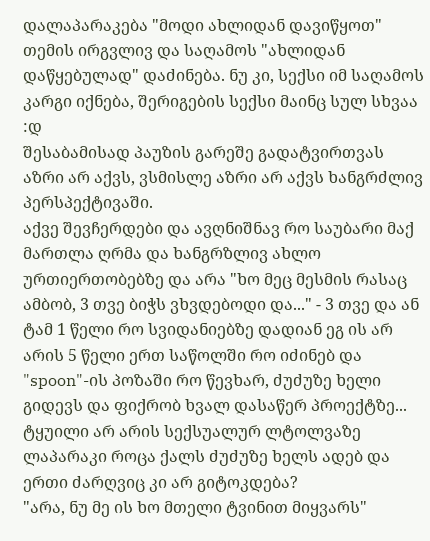დალაპარაკება "მოდი ახლიდან დავიწყოთ" თემის ირგვლივ და საღამოს "ახლიდან დაწყებულად" დაძინება. ნუ კი, სექსი იმ საღამოს კარგი იქნება, შერიგების სექსი მაინც სულ სხვაა :დ
შესაბამისად პაუზის გარეშე გადატვირთვას აზრი არ აქვს, ვსმისლე აზრი არ აქვს ხანგრძლივ პერსპექტივაში.
აქვე შევჩერდები და ავღნიშნავ რო საუბარი მაქ მართლა ღრმა და ხანგრზლივ ახლო ურთიერთობებზე და არა "ხო მეც მესმის რასაც ამბობ, 3 თვე ბიჭს ვხვდებოდი და..." - 3 თვე და ან ტამ 1 წელი რო სვიდანიებზე დადიან ეგ ის არ არის 5 წელი ერთ საწოლში რო იძინებ და "spoon"-ის პოზაში რო წევხარ, ძუძუზე ხელი გიდევს და ფიქრობ ხვალ დასაწერ პროექტზე...
ტყუილი არ არის სექსუალურ ლტოლვაზე ლაპარაკი როცა ქალს ძუძუზე ხელს ადებ და ერთი ძარღვიც კი არ გიტოკდება?
"არა, ნუ მე ის ხო მთელი ტვინით მიყვარს"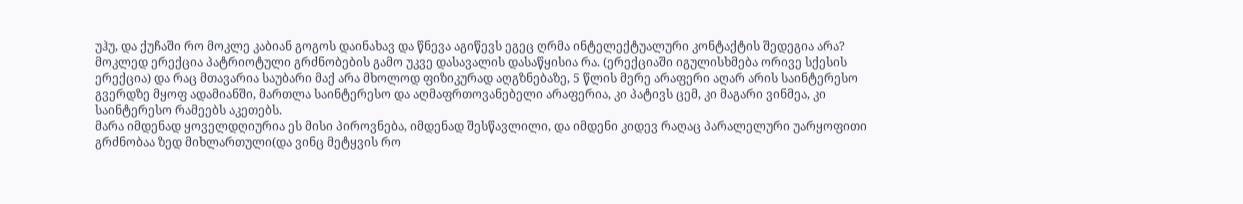უჰუ, და ქუჩაში რო მოკლე კაბიან გოგოს დაინახავ და წნევა აგიწევს ეგეც ღრმა ინტელექტუალური კონტაქტის შედეგია არა?
მოკლედ ერექცია პატრიოტული გრძნობების გამო უკვე დასავალის დასაწყისია რა. (ერექციაში იგულისხმება ორივე სქესის ერექცია) და რაც მთავარია საუბარი მაქ არა მხოლოდ ფიზიკურად აღგზნებაზე, 5 წლის მერე არაფერი აღარ არის საინტერესო გვერდზე მყოფ ადამიანში, მართლა საინტერესო და აღმაფრთოვანებელი არაფერია, კი პატივს ცემ, კი მაგარი ვინმეა, კი საინტერესო რამეებს აკეთებს.
მარა იმდენად ყოველდღიურია ეს მისი პიროვნება, იმდენად შესწავლილი, და იმდენი კიდევ რაღაც პარალელური უარყოფითი გრძნობაა ზედ მიხლართული(და ვინც მეტყვის რო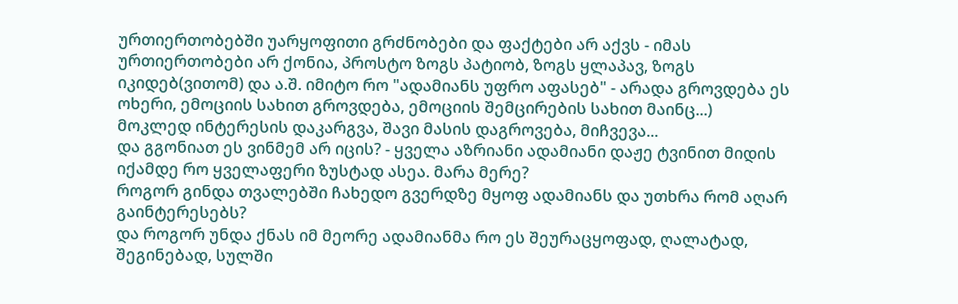ურთიერთობებში უარყოფითი გრძნობები და ფაქტები არ აქვს - იმას ურთიერთობები არ ქონია, პროსტო ზოგს პატიობ, ზოგს ყლაპავ, ზოგს იკიდებ(ვითომ) და ა.შ. იმიტო რო "ადამიანს უფრო აფასებ" - არადა გროვდება ეს ოხერი, ემოციის სახით გროვდება, ემოციის შემცირების სახით მაინც...)
მოკლედ ინტერესის დაკარგვა, შავი მასის დაგროვება, მიჩვევა...
და გგონიათ ეს ვინმემ არ იცის? - ყველა აზრიანი ადამიანი დაჟე ტვინით მიდის იქამდე რო ყველაფერი ზუსტად ასეა. მარა მერე?
როგორ გინდა თვალებში ჩახედო გვერდზე მყოფ ადამიანს და უთხრა რომ აღარ გაინტერესებს?
და როგორ უნდა ქნას იმ მეორე ადამიანმა რო ეს შეურაცყოფად, ღალატად, შეგინებად, სულში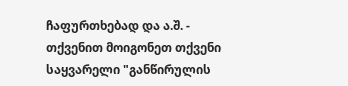ჩაფურთხებად და ა.შ. - თქვენით მოიგონეთ თქვენი საყვარელი "განწირულის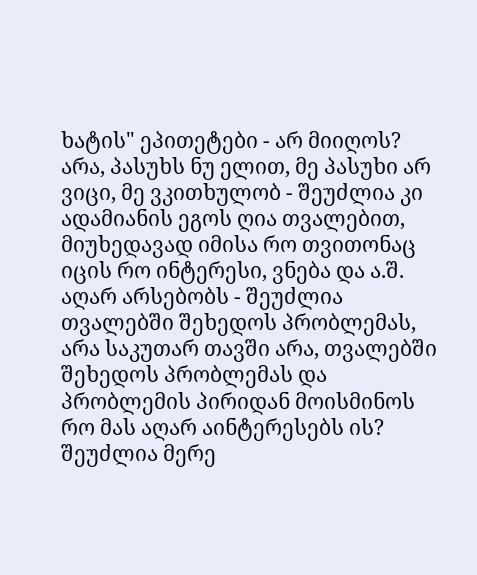ხატის" ეპითეტები - არ მიიღოს?
არა, პასუხს ნუ ელით, მე პასუხი არ ვიცი, მე ვკითხულობ - შეუძლია კი ადამიანის ეგოს ღია თვალებით, მიუხედავად იმისა რო თვითონაც იცის რო ინტერესი, ვნება და ა.შ. აღარ არსებობს - შეუძლია თვალებში შეხედოს პრობლემას, არა საკუთარ თავში არა, თვალებში შეხედოს პრობლემას და პრობლემის პირიდან მოისმინოს რო მას აღარ აინტერესებს ის?
შეუძლია მერე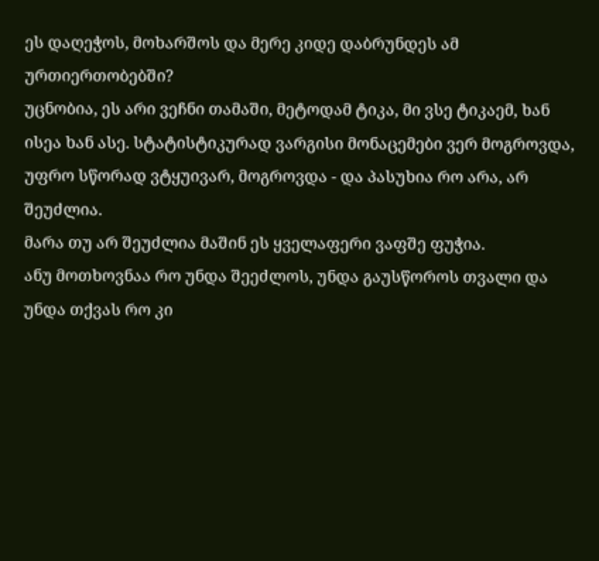ეს დაღეჭოს, მოხარშოს და მერე კიდე დაბრუნდეს ამ ურთიერთობებში?
უცნობია, ეს არი ვეჩნი თამაში, მეტოდამ ტიკა, მი ვსე ტიკაემ, ხან ისეა ხან ასე. სტატისტიკურად ვარგისი მონაცემები ვერ მოგროვდა, უფრო სწორად ვტყუივარ, მოგროვდა - და პასუხია რო არა, არ შეუძლია.
მარა თუ არ შეუძლია მაშინ ეს ყველაფერი ვაფშე ფუჭია.
ანუ მოთხოვნაა რო უნდა შეეძლოს, უნდა გაუსწოროს თვალი და უნდა თქვას რო კი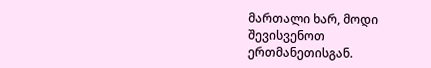მართალი ხარ, მოდი შევისვენოთ ერთმანეთისგან.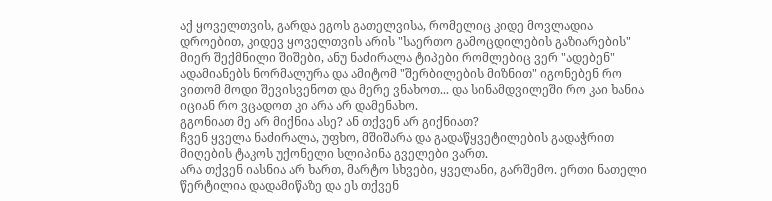აქ ყოველთვის, გარდა ეგოს გათელვისა, რომელიც კიდე მოვლადია დროებით, კიდევ ყოველთვის არის "საერთო გამოცდილების გაზიარების" მიერ შექმნილი შიშები, ანუ ნაძირალა ტიპები რომლებიც ვერ "ადებენ" ადამიანებს ნორმალურა და ამიტომ "შერბილების მიზნით" იგონებენ რო ვითომ მოდი შევისვენოთ და მერე ვნახოთ... და სინამდვილეში რო კაი ხანია იციან რო ვცადოთ კი არა არ დამენახო.
გგონიათ მე არ მიქნია ასე? ან თქვენ არ გიქნიათ?
ჩვენ ყველა ნაძირალა, უფხო, მშიშარა და გადაწყვეტილების გადაჭრით მიღების ტაკოს უქონელი სლიპინა გველები ვართ.
არა თქვენ იასნია არ ხართ, მარტო სხვები, ყველანი, გარშემო. ერთი ნათელი წერტილია დადამიწაზე და ეს თქვენ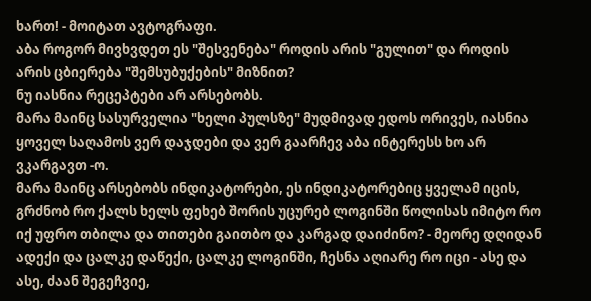ხართ! - მოიტათ ავტოგრაფი.
აბა როგორ მივხვდეთ ეს "შესვენება" როდის არის "გულით" და როდის არის ცბიერება "შემსუბუქების" მიზნით?
ნუ იასნია რეცეპტები არ არსებობს.
მარა მაინც სასურველია "ხელი პულსზე" მუდმივად ედოს ორივეს, იასნია ყოველ საღამოს ვერ დაჯდები და ვერ გაარჩევ აბა ინტერესს ხო არ ვკარგავთ -ო.
მარა მაინც არსებობს ინდიკატორები, ეს ინდიკატორებიც ყველამ იცის, გრძნობ რო ქალს ხელს ფეხებ შორის უცურებ ლოგინში წოლისას იმიტო რო იქ უფრო თბილა და თითები გაითბო და კარგად დაიძინო? - მეორე დღიდან ადექი და ცალკე დაწექი, ცალკე ლოგინში, ჩესნა აღიარე რო იცი - ასე და ასე, ძაან შეგეჩვიე,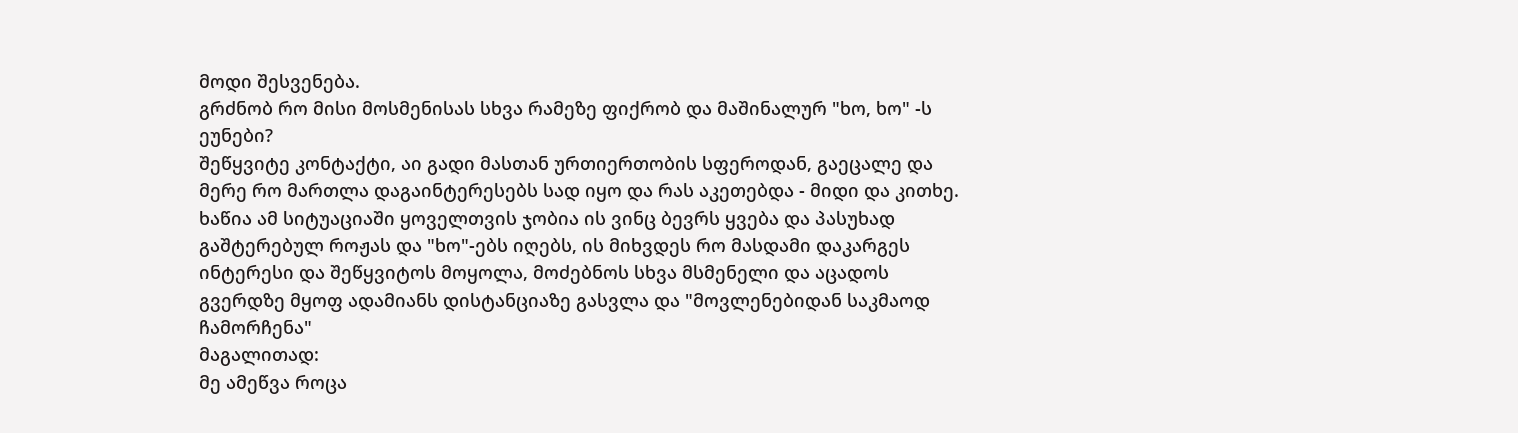მოდი შესვენება.
გრძნობ რო მისი მოსმენისას სხვა რამეზე ფიქრობ და მაშინალურ "ხო, ხო" -ს ეუნები?
შეწყვიტე კონტაქტი, აი გადი მასთან ურთიერთობის სფეროდან, გაეცალე და მერე რო მართლა დაგაინტერესებს სად იყო და რას აკეთებდა - მიდი და კითხე. ხაწია ამ სიტუაციაში ყოველთვის ჯობია ის ვინც ბევრს ყვება და პასუხად გაშტერებულ როჟას და "ხო"-ებს იღებს, ის მიხვდეს რო მასდამი დაკარგეს ინტერესი და შეწყვიტოს მოყოლა, მოძებნოს სხვა მსმენელი და აცადოს გვერდზე მყოფ ადამიანს დისტანციაზე გასვლა და "მოვლენებიდან საკმაოდ ჩამორჩენა"
მაგალითად:
მე ამეწვა როცა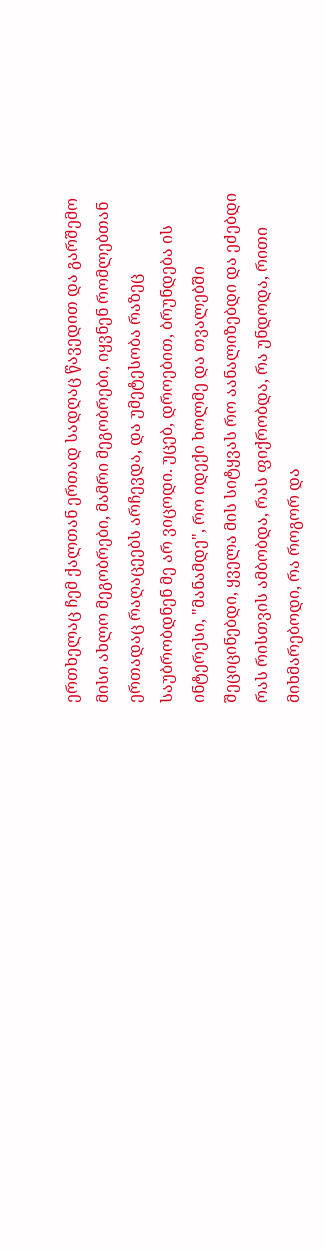ერთხელაც ჩემ ქალთან ერთად სადღაც წავედით და გარშემო მისი ახლო მეგობრები, მამრი მეგობრები, იყვნენ რომლებთან ერთადაც რაღაცეებს არჩევდა, და უმეტესობა რაზეც საუბრობდნენ მე არ ვიცოდი. უცებ, დროებით, ბრუნდება ის ინტერესი, "მანამდე", რო იდექი ხოლმე და თვალებში შეციცინებდი, ყველა მის სიტყვას რო აანალიზებდი და ეძებდი რას რისთვის ამბობდა, რას ფიქრობდა, რა უნდოდა, რითი მიხმარებოდი, რა როგორ და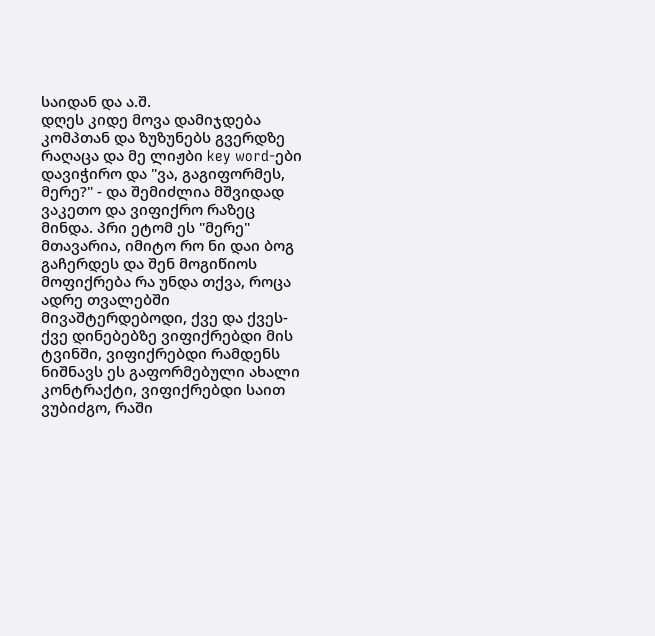საიდან და ა.შ.
დღეს კიდე მოვა დამიჯდება კომპთან და ზუზუნებს გვერდზე რაღაცა და მე ლიჟბი key word-ები დავიჭირო და "ვა, გაგიფორმეს, მერე?" - და შემიძლია მშვიდად ვაკეთო და ვიფიქრო რაზეც მინდა. პრი ეტომ ეს "მერე" მთავარია, იმიტო რო ნი დაი ბოგ გაჩერდეს და შენ მოგიწიოს მოფიქრება რა უნდა თქვა, როცა ადრე თვალებში მივაშტერდებოდი, ქვე და ქვეს-ქვე დინებებზე ვიფიქრებდი მის ტვინში, ვიფიქრებდი რამდენს ნიშნავს ეს გაფორმებული ახალი კონტრაქტი, ვიფიქრებდი საით ვუბიძგო, რაში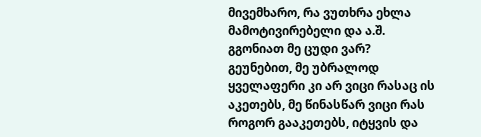მივემხარო, რა ვუთხრა ეხლა მამოტივირებელი და ა.შ.
გგონიათ მე ცუდი ვარ?
გეუნებით, მე უბრალოდ ყველაფერი კი არ ვიცი რასაც ის აკეთებს, მე წინასწარ ვიცი რას როგორ გააკეთებს, იტყვის და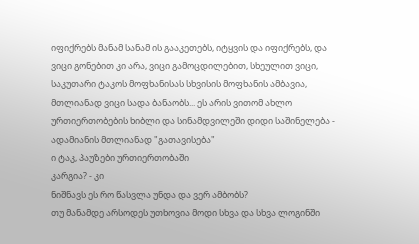იფიქრებს მანამ სანამ ის გააკეთებს, იტყვის და იფიქრებს, და ვიცი გონებით კი არა, ვიცი გამოცდილებით, სხეულით ვიცი, საკუთარი ტაკოს მოფხანისას სხვისის მოფხანის ამბავია, მთლიანად ვიცი სადა ბანაობს... ეს არის ვითომ ახლო ურთიერთობების ხიბლი და სინამდვილეში დიდი საშინელება - ადამიანის მთლიანად "გათავისება"
ი ტაკ, პაუზები ურთიერთობაში
კარგია? - კი
ნიშნავს ეს რო წასვლა უნდა და ვერ ამბობს?
თუ მანამდე არსოდეს უთხოვია მოდი სხვა და სხვა ლოგინში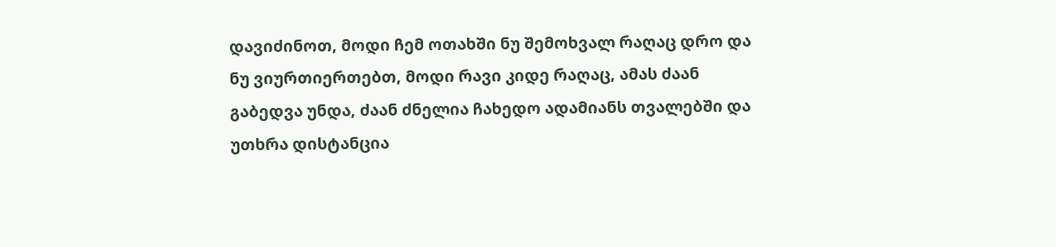დავიძინოთ, მოდი ჩემ ოთახში ნუ შემოხვალ რაღაც დრო და ნუ ვიურთიერთებთ, მოდი რავი კიდე რაღაც, ამას ძაან გაბედვა უნდა, ძაან ძნელია ჩახედო ადამიანს თვალებში და უთხრა დისტანცია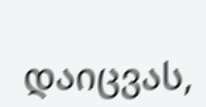დაიცვას,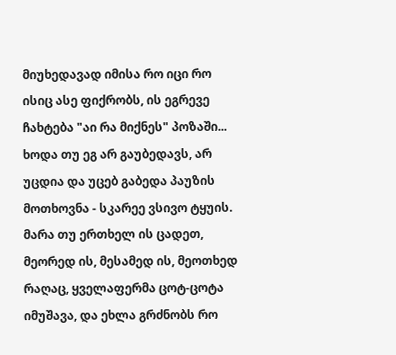მიუხედავად იმისა რო იცი რო ისიც ასე ფიქრობს, ის ეგრევე ჩახტება "აი რა მიქნეს" პოზაში...
ხოდა თუ ეგ არ გაუბედავს, არ უცდია და უცებ გაბედა პაუზის მოთხოვნა - სკარეე ვსივო ტყუის.
მარა თუ ერთხელ ის ცადეთ, მეორედ ის, მესამედ ის, მეოთხედ რაღაც, ყველაფერმა ცოტ-ცოტა იმუშავა, და ეხლა გრძნობს რო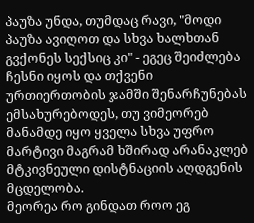პაუზა უნდა, თუმდაც რავი, "მოდი პაუზა ავიღოთ და სხვა ხალხთან გვქონეს სექსიც კი" - ეგეც შეიძლება ჩესნი იყოს და თქვენი ურთიერთობის ჯამში შენარჩუნებას ემსახურებოდეს, თუ ვიმეორებ მანამდე იყო ყველა სხვა უფრო მარტივი მაგრამ ხშირად არანაკლებ მტკივნეული დისტნაციის აღდგენის მცდელობა.
მეორეა რო გინდათ როო ეგ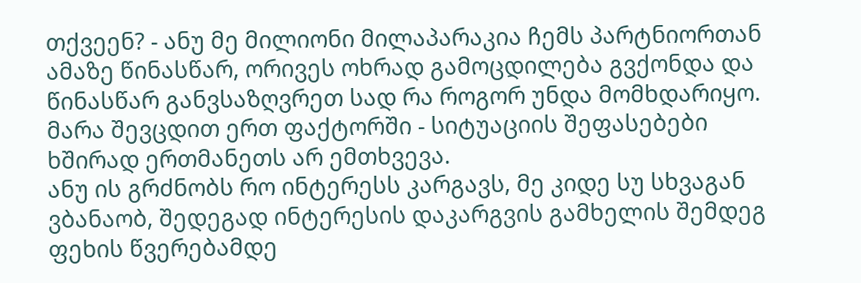თქვეენ? - ანუ მე მილიონი მილაპარაკია ჩემს პარტნიორთან ამაზე წინასწარ, ორივეს ოხრად გამოცდილება გვქონდა და წინასწარ განვსაზღვრეთ სად რა როგორ უნდა მომხდარიყო. მარა შევცდით ერთ ფაქტორში - სიტუაციის შეფასებები ხშირად ერთმანეთს არ ემთხვევა.
ანუ ის გრძნობს რო ინტერესს კარგავს, მე კიდე სუ სხვაგან ვბანაობ, შედეგად ინტერესის დაკარგვის გამხელის შემდეგ ფეხის წვერებამდე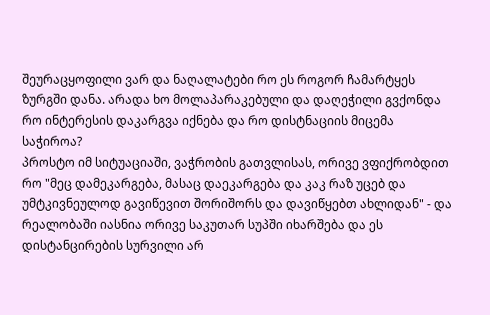შეურაცყოფილი ვარ და ნაღალატები რო ეს როგორ ჩამარტყეს ზურგში დანა. არადა ხო მოლაპარაკებული და დაღეჭილი გვქონდა რო ინტერესის დაკარგვა იქნება და რო დისტნაციის მიცემა საჭიროა?
პროსტო იმ სიტუაციაში, ვაჭრობის გათვლისას, ორივე ვფიქრობდით რო "მეც დამეკარგება, მასაც დაეკარგება და კაკ რაზ უცებ და უმტკივნეულოდ გავიწევით შორიშორს და დავიწყებთ ახლიდან" - და რეალობაში იასნია ორივე საკუთარ სუპში იხარშება და ეს დისტანცირების სურვილი არ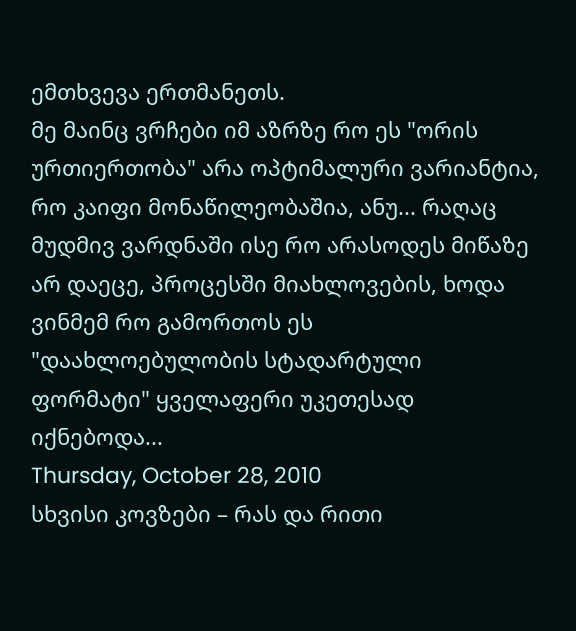ემთხვევა ერთმანეთს.
მე მაინც ვრჩები იმ აზრზე რო ეს "ორის ურთიერთობა" არა ოპტიმალური ვარიანტია, რო კაიფი მონაწილეობაშია, ანუ... რაღაც მუდმივ ვარდნაში ისე რო არასოდეს მიწაზე არ დაეცე, პროცესში მიახლოვების, ხოდა ვინმემ რო გამორთოს ეს "დაახლოებულობის სტადარტული ფორმატი" ყველაფერი უკეთესად იქნებოდა...
Thursday, October 28, 2010
სხვისი კოვზები – რას და რითი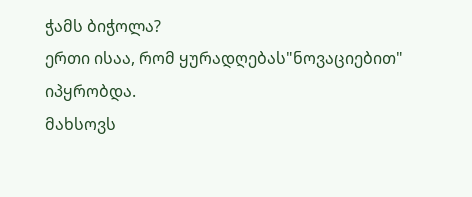ჭამს ბიჭოლა?
ერთი ისაა, რომ ყურადღებას"ნოვაციებით" იპყრობდა.
მახსოვს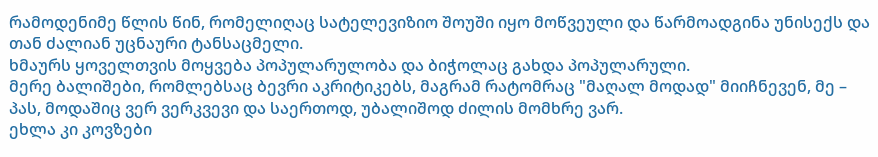რამოდენიმე წლის წინ, რომელიღაც სატელევიზიო შოუში იყო მოწვეული და წარმოადგინა უნისექს და თან ძალიან უცნაური ტანსაცმელი.
ხმაურს ყოველთვის მოყვება პოპულარულობა და ბიჭოლაც გახდა პოპულარული.
მერე ბალიშები, რომლებსაც ბევრი აკრიტიკებს, მაგრამ რატომრაც "მაღალ მოდად" მიიჩნევენ, მე – პას, მოდაშიც ვერ ვერკვევი და საერთოდ, უბალიშოდ ძილის მომხრე ვარ.
ეხლა კი კოვზები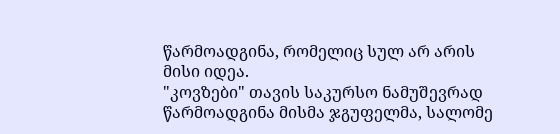წარმოადგინა, რომელიც სულ არ არის მისი იდეა.
"კოვზები" თავის საკურსო ნამუშევრად წარმოადგინა მისმა ჯგუფელმა, სალომე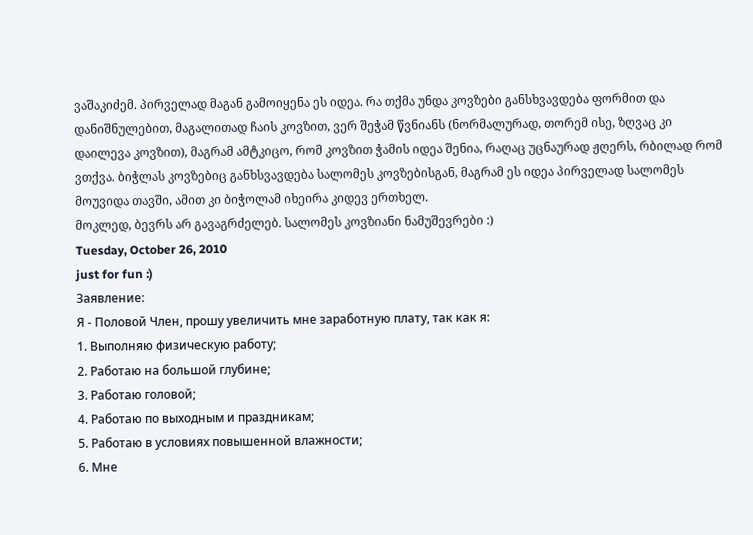ვაშაკიძემ. პირველად მაგან გამოიყენა ეს იდეა. რა თქმა უნდა კოვზები განსხვავდება ფორმით და დანიშნულებით, მაგალითად ჩაის კოვზით, ვერ შეჭამ წვნიანს (ნორმალურად, თორემ ისე, ზღვაც კი დაილევა კოვზით), მაგრამ ამტკიცო, რომ კოვზით ჭამის იდეა შენია, რაღაც უცნაურად ჟღერს, რბილად რომ ვთქვა. ბიჭლას კოვზებიც განხსვავდება სალომეს კოვზებისგან, მაგრამ ეს იდეა პირველად სალომეს მოუვიდა თავში, ამით კი ბიჭოლამ იხეირა კიდევ ერთხელ.
მოკლედ, ბევრს არ გავაგრძელებ. სალომეს კოვზიანი ნამუშევრები :)
Tuesday, October 26, 2010
just for fun :)
Заявление:
Я - Половой Член, прошу увеличить мне заработную плату, так как я:
1. Выполняю физическую работу;
2. Работаю на большой глубине;
3. Работаю головой;
4. Работаю по выходным и праздникам;
5. Работаю в условиях повышенной влажности;
6. Мне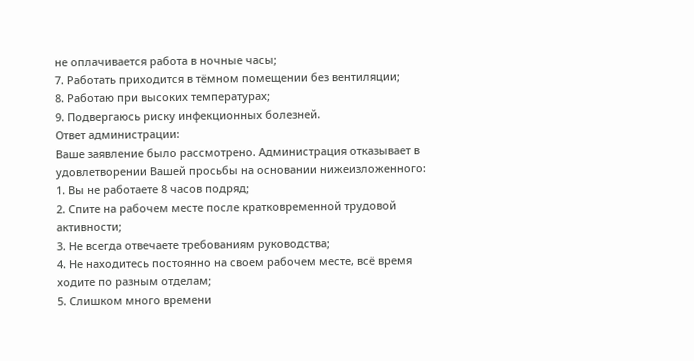не оплачивается работа в ночные часы;
7. Работать приходится в тёмном помещении без вентиляции;
8. Работаю при высоких температурах;
9. Подвергаюсь риску инфекционных болезней.
Ответ администрации:
Ваше заявление было рассмотрено. Администрация отказывает в
удовлетворении Вашей просьбы на основании нижеизложенного:
1. Вы не работаете 8 часов подряд;
2. Спите на рабочем месте после кратковременной трудовой активности;
3. Не всегда отвечаете требованиям руководства;
4. Не находитесь постоянно на своем рабочем месте, всё время ходите по разным отделам;
5. Слишком много времени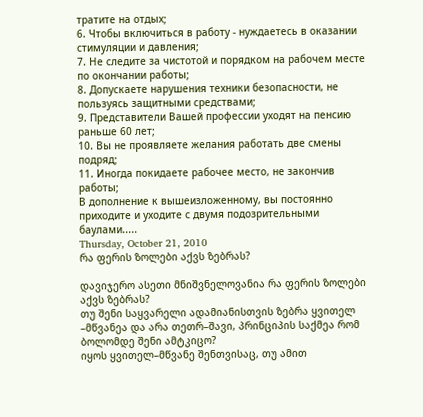тратите на отдых;
6. Чтобы включиться в работу - нуждаетесь в оказании стимуляции и давления;
7. Не следите за чистотой и порядком на рабочем месте по окончании работы;
8. Допускаете нарушения техники безопасности, не пользуясь защитными средствами;
9. Представители Вашей профессии уходят на пенсию раньше 60 лет;
10. Вы не проявляете желания работать две смены подряд;
11. Иногда покидаете рабочее место, не закончив работы;
В дополнение к вышеизложенному, вы постоянно приходите и уходите с двумя подозрительными баулами.....
Thursday, October 21, 2010
რა ფერის ზოლები აქვს ზებრას?

დავიჯერო ასეთი მნიშვნელოვანია რა ფერის ზოლები აქვს ზებრას?
თუ შენი საყვარელი ადამიანისთვის ზებრა ყვითელ –მწვანეა და არა თეთრ–შავი, პრინციპის საქმეა რომ ბოლომდე შენი ამტკიცო?
იყოს ყვითელ–მწვანე შენთვისაც, თუ ამით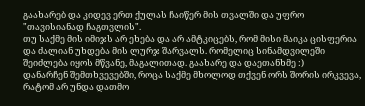გაახარებ და კიდევ ერთ ქულას ჩაიწერ მის თვალში და უფრო "თავისიანად ჩაგთვლის".
თუ საქმე მის იმიჯს არ ეხება და არ ამტკიცებს, რომ მისი მაიკა ცისფერია და ძალიან უხდება მის ლურჯ შარვალს. რომელიც სინამდვილეში შეიძლება იყოს მწვანე, მაგალითად. გაახარე და დაეთანხმე :)
დანარჩენ შემთხვევებში, როცა საქმე მხოლოდ თქვენ ორს შორის ირკვევა, რატომ არ უნდა დათმო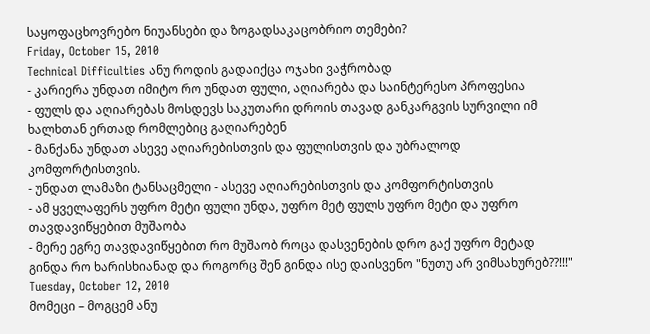საყოფაცხოვრებო ნიუანსები და ზოგადსაკაცობრიო თემები?
Friday, October 15, 2010
Technical Difficulties ანუ როდის გადაიქცა ოჯახი ვაჭრობად
- კარიერა უნდათ იმიტო რო უნდათ ფული, აღიარება და საინტერესო პროფესია
- ფულს და აღიარებას მოსდევს საკუთარი დროის თავად განკარგვის სურვილი იმ ხალხთან ერთად რომლებიც გაღიარებენ
- მანქანა უნდათ ასევე აღიარებისთვის და ფულისთვის და უბრალოდ კომფორტისთვის.
- უნდათ ლამაზი ტანსაცმელი - ასევე აღიარებისთვის და კომფორტისთვის
- ამ ყველაფერს უფრო მეტი ფული უნდა, უფრო მეტ ფულს უფრო მეტი და უფრო თავდავიწყებით მუშაობა
- მერე ეგრე თავდავიწყებით რო მუშაობ როცა დასვენების დრო გაქ უფრო მეტად გინდა რო ხარისხიანად და როგორც შენ გინდა ისე დაისვენო "ნუთუ არ ვიმსახურებ??!!!"
Tuesday, October 12, 2010
მომეცი – მოგცემ ანუ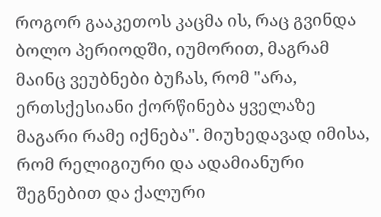როგორ გააკეთოს კაცმა ის, რაც გვინდა
ბოლო პერიოდში, იუმორით, მაგრამ მაინც ვეუბნები ბუჩას, რომ "არა, ერთსქესიანი ქორწინება ყველაზე მაგარი რამე იქნება". მიუხედავად იმისა, რომ რელიგიური და ადამიანური შეგნებით და ქალური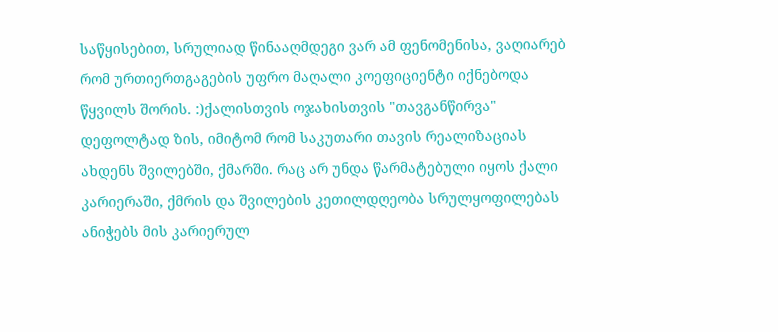საწყისებით, სრულიად წინააღმდეგი ვარ ამ ფენომენისა, ვაღიარებ რომ ურთიერთგაგების უფრო მაღალი კოეფიციენტი იქნებოდა წყვილს შორის. :)ქალისთვის ოჯახისთვის "თავგანწირვა" დეფოლტად ზის, იმიტომ რომ საკუთარი თავის რეალიზაციას ახდენს შვილებში, ქმარში. რაც არ უნდა წარმატებული იყოს ქალი კარიერაში, ქმრის და შვილების კეთილდღეობა სრულყოფილებას ანიჭებს მის კარიერულ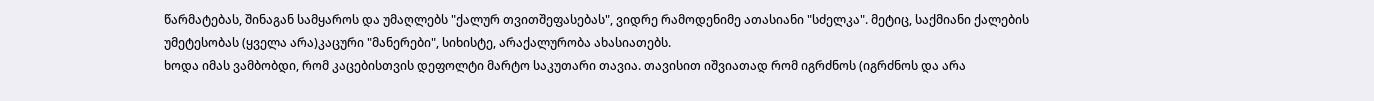წარმატებას, შინაგან სამყაროს და უმაღლებს "ქალურ თვითშეფასებას", ვიდრე რამოდენიმე ათასიანი "სძელკა". მეტიც, საქმიანი ქალების უმეტესობას (ყველა არა)კაცური "მანერები", სიხისტე, არაქალურობა ახასიათებს.
ხოდა იმას ვამბობდი, რომ კაცებისთვის დეფოლტი მარტო საკუთარი თავია. თავისით იშვიათად რომ იგრძნოს (იგრძნოს და არა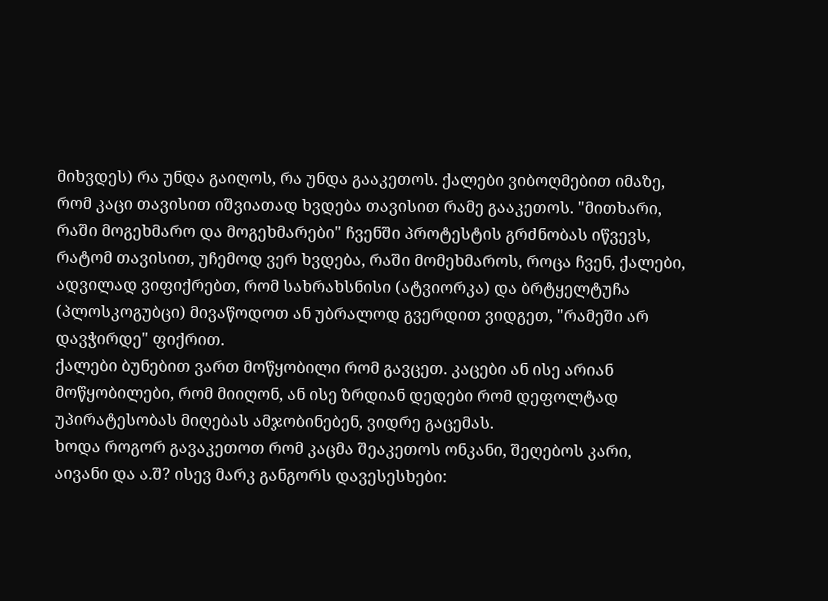მიხვდეს) რა უნდა გაიღოს, რა უნდა გააკეთოს. ქალები ვიბოღმებით იმაზე, რომ კაცი თავისით იშვიათად ხვდება თავისით რამე გააკეთოს. "მითხარი, რაში მოგეხმარო და მოგეხმარები" ჩვენში პროტესტის გრძნობას იწვევს, რატომ თავისით, უჩემოდ ვერ ხვდება, რაში მომეხმაროს, როცა ჩვენ, ქალები, ადვილად ვიფიქრებთ, რომ სახრახსნისი (ატვიორკა) და ბრტყელტუჩა (პლოსკოგუბცი) მივაწოდოთ ან უბრალოდ გვერდით ვიდგეთ, "რამეში არ დავჭირდე" ფიქრით.
ქალები ბუნებით ვართ მოწყობილი რომ გავცეთ. კაცები ან ისე არიან მოწყობილები, რომ მიიღონ, ან ისე ზრდიან დედები რომ დეფოლტად უპირატესობას მიღებას ამჯობინებენ, ვიდრე გაცემას.
ხოდა როგორ გავაკეთოთ რომ კაცმა შეაკეთოს ონკანი, შეღებოს კარი, აივანი და ა.შ? ისევ მარკ განგორს დავესესხები: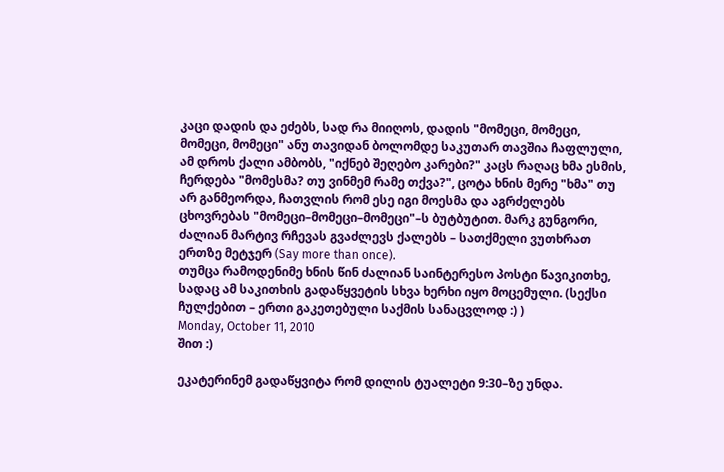კაცი დადის და ეძებს, სად რა მიიღოს, დადის "მომეცი, მომეცი, მომეცი, მომეცი" ანუ თავიდან ბოლომდე საკუთარ თავშია ჩაფლული, ამ დროს ქალი ამბობს, "იქნებ შეღებო კარები?" კაცს რაღაც ხმა ესმის, ჩერდება "მომესმა? თუ ვინმემ რამე თქვა?", ცოტა ხნის მერე "ხმა" თუ არ განმეორდა, ჩათვლის რომ ესე იგი მოესმა და აგრძელებს ცხოვრებას "მომეცი–მომეცი–მომეცი"–ს ბუტბუტით. მარკ გუნგორი, ძალიან მარტივ რჩევას გვაძლევს ქალებს – სათქმელი ვუთხრათ ერთზე მეტჯერ (Say more than once).
თუმცა რამოდენიმე ხნის წინ ძალიან საინტერესო პოსტი წავიკითხე, სადაც ამ საკითხის გადაწყვეტის სხვა ხერხი იყო მოცემული. (სექსი ჩულქებით – ერთი გაკეთებული საქმის სანაცვლოდ :) )
Monday, October 11, 2010
შით :)

ეკატერინემ გადაწყვიტა რომ დილის ტუალეტი 9:30–ზე უნდა.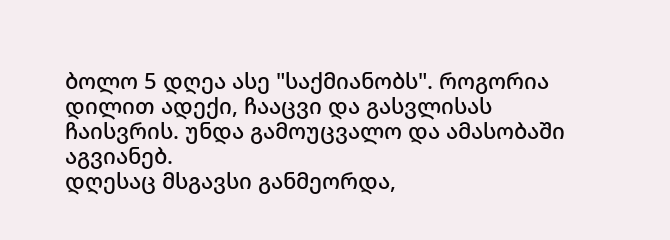ბოლო 5 დღეა ასე "საქმიანობს". როგორია დილით ადექი, ჩააცვი და გასვლისას ჩაისვრის. უნდა გამოუცვალო და ამასობაში აგვიანებ.
დღესაც მსგავსი განმეორდა,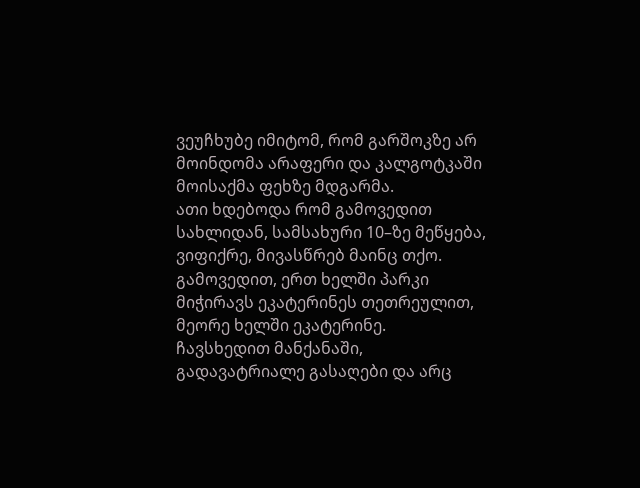ვეუჩხუბე იმიტომ, რომ გარშოკზე არ მოინდომა არაფერი და კალგოტკაში მოისაქმა ფეხზე მდგარმა.
ათი ხდებოდა რომ გამოვედით სახლიდან, სამსახური 10–ზე მეწყება, ვიფიქრე, მივასწრებ მაინც თქო. გამოვედით, ერთ ხელში პარკი მიჭირავს ეკატერინეს თეთრეულით, მეორე ხელში ეკატერინე.
ჩავსხედით მანქანაში, გადავატრიალე გასაღები და არც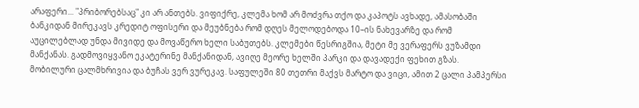არაფერი... "პრიბორებსაც" კი არ ანთებს. ვიფიქრე, კლემა ხომ არ მოძვრა თქო და კაპოტს ავხადე, ამასობაში ბანკიდან მირეკავს კრედიტ ოფისერი და მეუბნება რომ დღეს მელოდებოდა 10–ის ნახევარზე და რომ აუცილებლად უნდა მივიდე და მოვაწერო ხელი საბუთებს. კლემები წესრიგშია, მეტი მე ვერაფერს ვუზამდი მანქანას. გადმოვიყვანო ეკატერინე მანქანიდან, ავიღე მეორე ხელში პარკი და დავადექი ფეხით გზას.
მობილური ცალმხრივია და ბუჩას ვერ ვურეკავ. საფულეში 80 თეთრი მაქვს მარტო და ვიცი, ამით 2 ცალი პამპერსი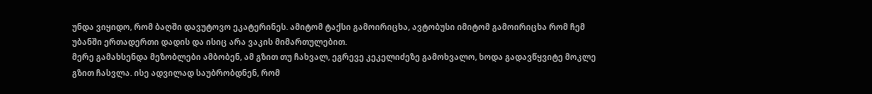უნდა ვიყიდო, რომ ბაღში დავუტოვო ეკატერინეს. ამიტომ ტაქსი გამოირიცხა, ავტობუსი იმიტომ გამოირიცხა რომ ჩემ უბანში ერთადერთი დადის და ისიც არა ვაკის მიმართულებით.
მერე გამახსენდა მეზობლები ამბობენ, ამ გზით თუ ჩახვალ, ეგრევე კეკელიძეზე გამოხვალო, ხოდა გადავწყვიტე მოკლე გზით ჩასვლა. ისე ადვილად საუბრობდნენ, რომ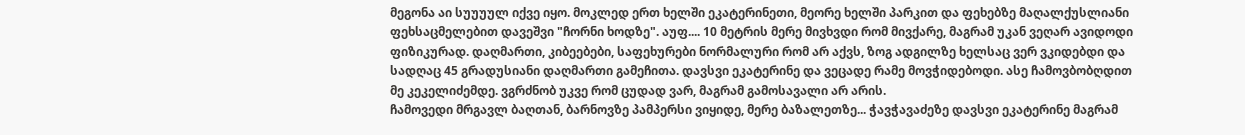მეგონა აი სუუუულ იქვე იყო. მოკლედ ერთ ხელში ეკატერინეთი, მეორე ხელში პარკით და ფეხებზე მაღალქუსლიანი ფეხსაცმელებით დავეშვი "ჩორნი ხოდზე". აუფ.... 10 მეტრის მერე მივხვდი რომ მივქარე, მაგრამ უკან ვეღარ ავიდოდი ფიზიკურად. დაღმართი, კიბეებები, საფეხურები ნორმალური რომ არ აქვს, ზოგ ადგილზე ხელსაც ვერ ვკიდებდი და სადღაც 45 გრადუსიანი დაღმართი გამეჩითა. დავსვი ეკატერინე და ვეცადე რამე მოვჭიდებოდი. ასე ჩამოვბობღდით მე კეკელიძემდე. ვგრძნობ უკვე რომ ცუდად ვარ, მაგრამ გამოსავალი არ არის.
ჩამოვედი მრგავლ ბაღთან, ბარნოვზე პამპერსი ვიყიდე, მერე ბაზალეთზე... ჭავჭავაძეზე დავსვი ეკატერინე მაგრამ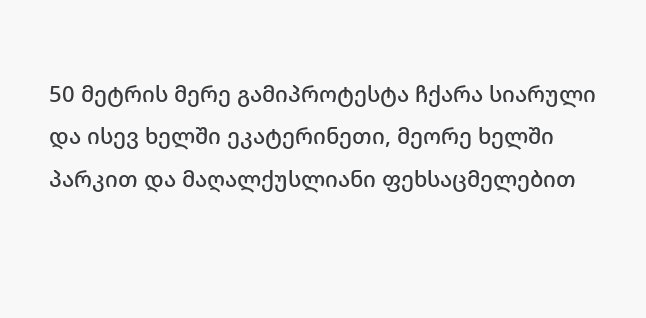50 მეტრის მერე გამიპროტესტა ჩქარა სიარული და ისევ ხელში ეკატერინეთი, მეორე ხელში პარკით და მაღალქუსლიანი ფეხსაცმელებით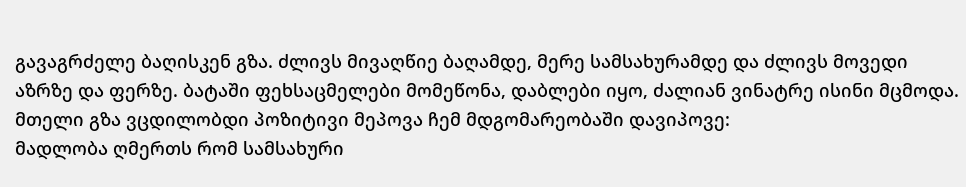გავაგრძელე ბაღისკენ გზა. ძლივს მივაღწიე ბაღამდე, მერე სამსახურამდე და ძლივს მოვედი აზრზე და ფერზე. ბატაში ფეხსაცმელები მომეწონა, დაბლები იყო, ძალიან ვინატრე ისინი მცმოდა.
მთელი გზა ვცდილობდი პოზიტივი მეპოვა ჩემ მდგომარეობაში დავიპოვე:
მადლობა ღმერთს რომ სამსახური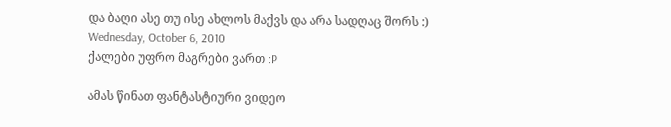და ბაღი ასე თუ ისე ახლოს მაქვს და არა სადღაც შორს :)
Wednesday, October 6, 2010
ქალები უფრო მაგრები ვართ :P

ამას წინათ ფანტასტიური ვიდეო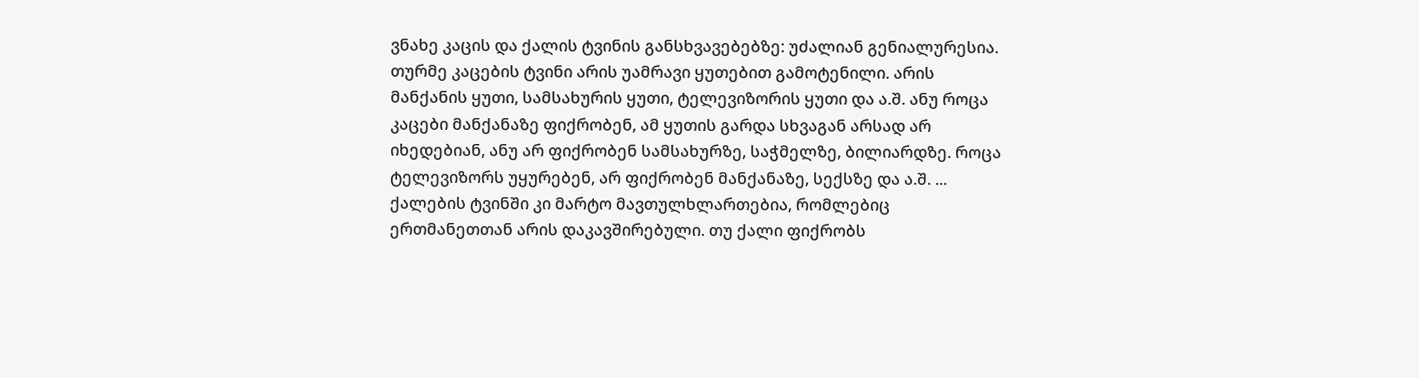ვნახე კაცის და ქალის ტვინის განსხვავებებზე: უძალიან გენიალურესია.
თურმე კაცების ტვინი არის უამრავი ყუთებით გამოტენილი. არის მანქანის ყუთი, სამსახურის ყუთი, ტელევიზორის ყუთი და ა.შ. ანუ როცა კაცები მანქანაზე ფიქრობენ, ამ ყუთის გარდა სხვაგან არსად არ იხედებიან, ანუ არ ფიქრობენ სამსახურზე, საჭმელზე, ბილიარდზე. როცა ტელევიზორს უყურებენ, არ ფიქრობენ მანქანაზე, სექსზე და ა.შ. ...
ქალების ტვინში კი მარტო მავთულხლართებია, რომლებიც ერთმანეთთან არის დაკავშირებული. თუ ქალი ფიქრობს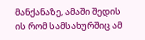მანქანაზე, ამაში შედის ის რომ სამსახურშიც ამ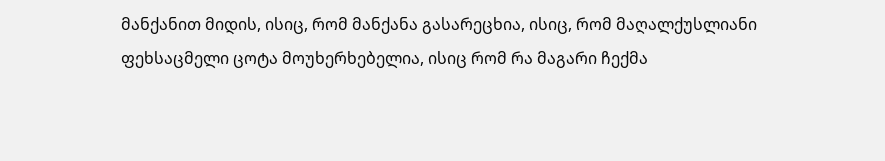მანქანით მიდის, ისიც, რომ მანქანა გასარეცხია, ისიც, რომ მაღალქუსლიანი ფეხსაცმელი ცოტა მოუხერხებელია, ისიც რომ რა მაგარი ჩექმა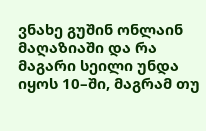ვნახე გუშინ ონლაინ მაღაზიაში და რა მაგარი სეილი უნდა იყოს 10–ში, მაგრამ თუ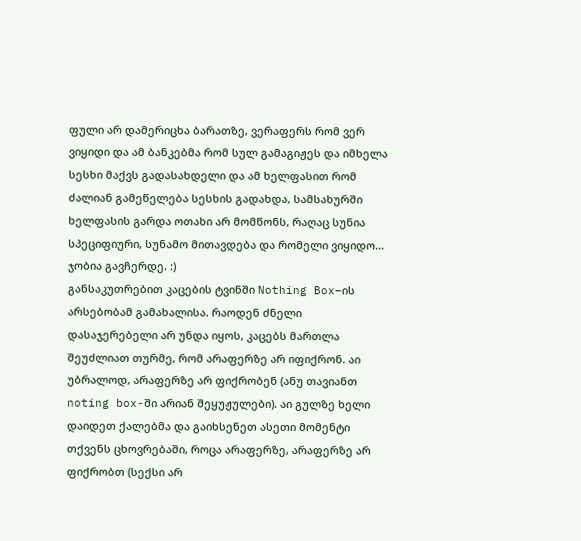ფული არ დამერიცხა ბარათზე, ვერაფერს რომ ვერ ვიყიდი და ამ ბანკებმა რომ სულ გამაგიჟეს და იმხელა სესხი მაქვს გადასახდელი და ამ ხელფასით რომ ძალიან გამეწელება სესხის გადახდა, სამსახურში ხელფასის გარდა ოთახი არ მომწონს, რაღაც სუნია სპეციფიური, სუნამო მითავდება და რომელი ვიყიდო... ჯობია გავჩერდე. :)
განსაკუთრებით კაცების ტვინში Nothing Box–ის არსებობამ გამახალისა. რაოდენ ძნელი დასაჯერებელი არ უნდა იყოს, კაცებს მართლა შეუძლიათ თურმე, რომ არაფერზე არ იფიქრონ. აი უბრალოდ, არაფერზე არ ფიქრობენ (ანუ თავიანთ noting box-ში არიან შეყუჟულები). აი გულზე ხელი დაიდეთ ქალებმა და გაიხსენეთ ასეთი მომენტი თქვენს ცხოვრებაში, როცა არაფერზე, არაფერზე არ ფიქრობთ (სექსი არ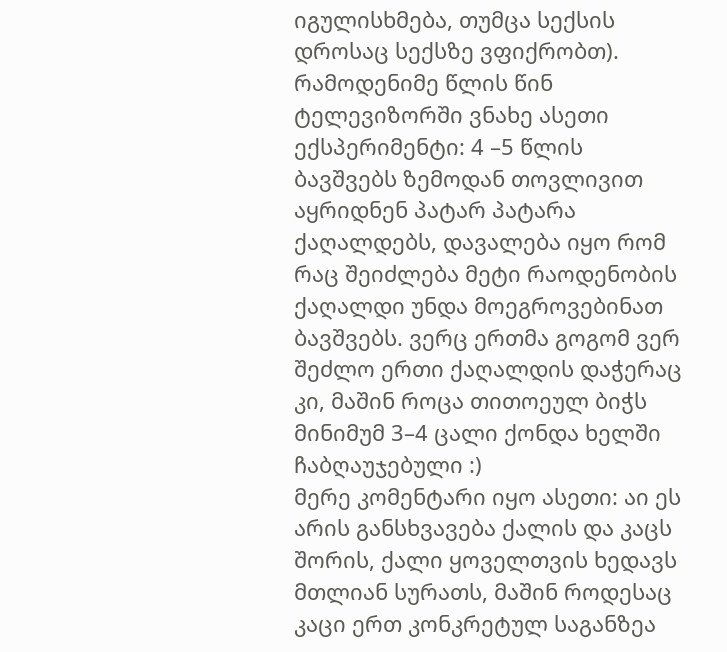იგულისხმება, თუმცა სექსის დროსაც სექსზე ვფიქრობთ).
რამოდენიმე წლის წინ ტელევიზორში ვნახე ასეთი ექსპერიმენტი: 4 –5 წლის ბავშვებს ზემოდან თოვლივით აყრიდნენ პატარ პატარა ქაღალდებს, დავალება იყო რომ რაც შეიძლება მეტი რაოდენობის ქაღალდი უნდა მოეგროვებინათ ბავშვებს. ვერც ერთმა გოგომ ვერ შეძლო ერთი ქაღალდის დაჭერაც კი, მაშინ როცა თითოეულ ბიჭს მინიმუმ 3–4 ცალი ქონდა ხელში ჩაბღაუჯებული :)
მერე კომენტარი იყო ასეთი: აი ეს არის განსხვავება ქალის და კაცს შორის, ქალი ყოველთვის ხედავს მთლიან სურათს, მაშინ როდესაც კაცი ერთ კონკრეტულ საგანზეა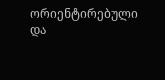ორიენტირებული და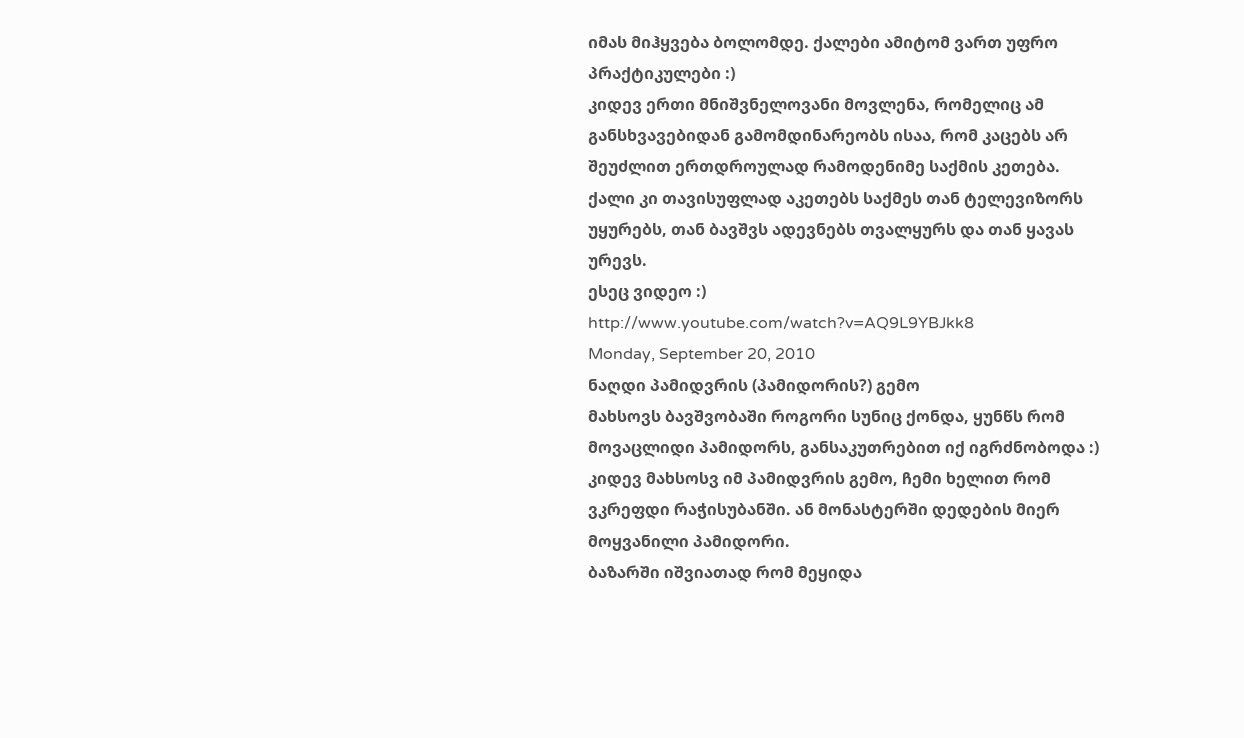იმას მიჰყვება ბოლომდე. ქალები ამიტომ ვართ უფრო პრაქტიკულები :)
კიდევ ერთი მნიშვნელოვანი მოვლენა, რომელიც ამ განსხვავებიდან გამომდინარეობს ისაა, რომ კაცებს არ შეუძლით ერთდროულად რამოდენიმე საქმის კეთება. ქალი კი თავისუფლად აკეთებს საქმეს თან ტელევიზორს უყურებს, თან ბავშვს ადევნებს თვალყურს და თან ყავას ურევს.
ესეც ვიდეო :)
http://www.youtube.com/watch?v=AQ9L9YBJkk8
Monday, September 20, 2010
ნაღდი პამიდვრის (პამიდორის?) გემო
მახსოვს ბავშვობაში როგორი სუნიც ქონდა, ყუნწს რომ მოვაცლიდი პამიდორს, განსაკუთრებით იქ იგრძნობოდა :)
კიდევ მახსოსვ იმ პამიდვრის გემო, ჩემი ხელით რომ ვკრეფდი რაჭისუბანში. ან მონასტერში დედების მიერ მოყვანილი პამიდორი.
ბაზარში იშვიათად რომ მეყიდა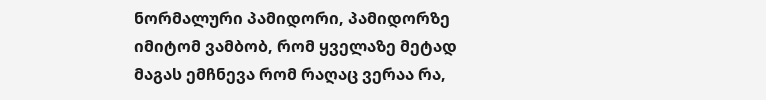ნორმალური პამიდორი, პამიდორზე იმიტომ ვამბობ, რომ ყველაზე მეტად მაგას ემჩნევა რომ რაღაც ვერაა რა,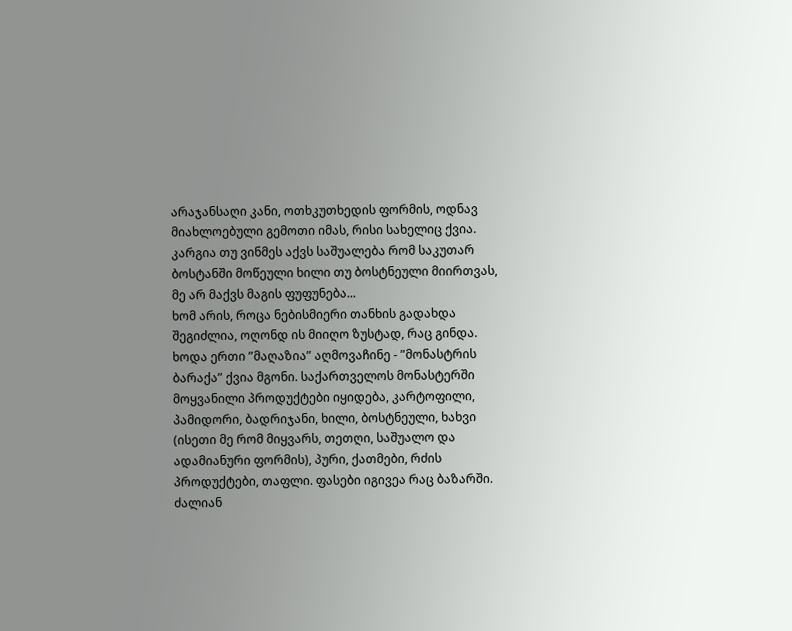არაჯანსაღი კანი, ოთხკუთხედის ფორმის, ოდნავ მიახლოებული გემოთი იმას, რისი სახელიც ქვია.
კარგია თუ ვინმეს აქვს საშუალება რომ საკუთარ ბოსტანში მოწეული ხილი თუ ბოსტნეული მიირთვას, მე არ მაქვს მაგის ფუფუნება...
ხომ არის, როცა ნებისმიერი თანხის გადახდა შეგიძლია, ოღონდ ის მიიღო ზუსტად, რაც გინდა.
ხოდა ერთი ”მაღაზია” აღმოვაჩინე - ”მონასტრის ბარაქა” ქვია მგონი. საქართველოს მონასტერში მოყვანილი პროდუქტები იყიდება, კარტოფილი, პამიდორი, ბადრიჯანი, ხილი, ბოსტნეული, ხახვი (ისეთი მე რომ მიყვარს, თეთღი, საშუალო და ადამიანური ფორმის), პური, ქათმები, რძის პროდუქტები, თაფლი. ფასები იგივეა რაც ბაზარში.
ძალიან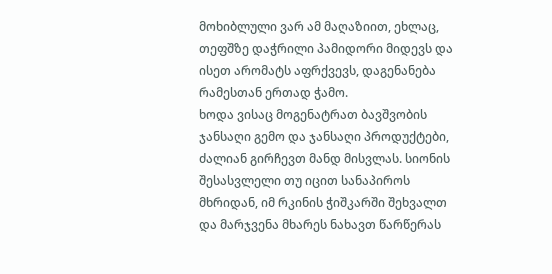მოხიბლული ვარ ამ მაღაზიით, ეხლაც, თეფშზე დაჭრილი პამიდორი მიდევს და ისეთ არომატს აფრქვევს, დაგენანება რამესთან ერთად ჭამო.
ხოდა ვისაც მოგენატრათ ბავშვობის ჯანსაღი გემო და ჯანსაღი პროდუქტები, ძალიან გირჩევთ მანდ მისვლას. სიონის შესასვლელი თუ იცით სანაპიროს მხრიდან, იმ რკინის ჭიშკარში შეხვალთ და მარჯვენა მხარეს ნახავთ წარწერას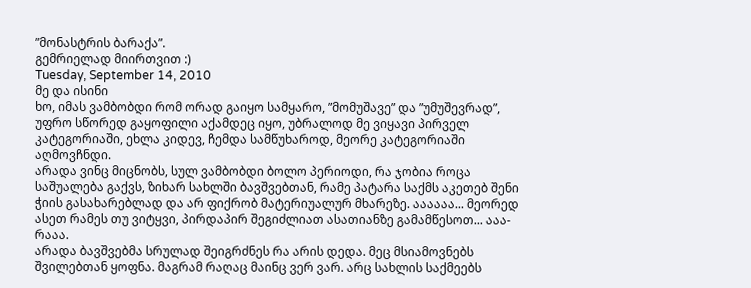”მონასტრის ბარაქა”.
გემრიელად მიირთვით :)
Tuesday, September 14, 2010
მე და ისინი
ხო, იმას ვამბობდი რომ ორად გაიყო სამყარო, ”მომუშავე” და ”უმუშევრად”, უფრო სწორედ გაყოფილი აქამდეც იყო, უბრალოდ მე ვიყავი პირველ კატეგორიაში, ეხლა კიდევ, ჩემდა სამწუხაროდ, მეორე კატეგორიაში აღმოვჩნდი.
არადა ვინც მიცნობს, სულ ვამბობდი ბოლო პერიოდი, რა ჯობია როცა საშუალება გაქვს, ზიხარ სახლში ბავშვებთან, რამე პატარა საქმს აკეთებ შენი ჭიის გასახარებლად და არ ფიქრობ მატერიუალურ მხარეზე. აააააა... მეორედ ასეთ რამეს თუ ვიტყვი, პირდაპირ შეგიძლიათ ასათიანზე გამამწესოთ... ააა-რააა.
არადა ბავშვებმა სრულად შეიგრძნეს რა არის დედა. მეც მსიამოვნებს შვილებთან ყოფნა. მაგრამ რაღაც მაინც ვერ ვარ. არც სახლის საქმეებს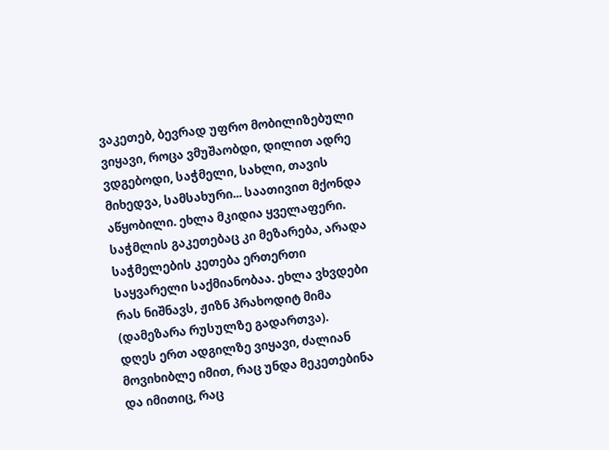ვაკეთებ, ბევრად უფრო მობილიზებული ვიყავი, როცა ვმუშაობდი, დილით ადრე ვდგებოდი, საჭმელი, სახლი, თავის მიხედვა, სამსახური... საათივით მქონდა აწყობილი. ეხლა მკიდია ყველაფერი. საჭმლის გაკეთებაც კი მეზარება, არადა საჭმელების კეთება ერთერთი საყვარელი საქმიანობაა. ეხლა ვხვდები რას ნიშნავს, ჟიზნ პრახოდიტ მიმა (დამეზარა რუსულზე გადართვა).
დღეს ერთ ადგილზე ვიყავი, ძალიან მოვიხიბლე იმით, რაც უნდა მეკეთებინა და იმითიც, რაც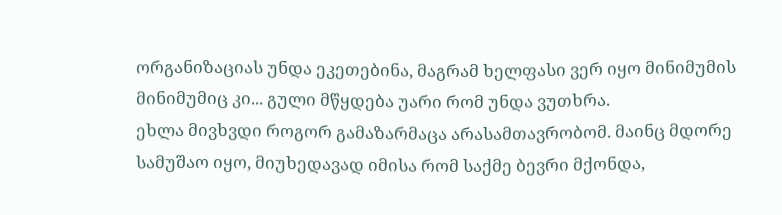ორგანიზაციას უნდა ეკეთებინა, მაგრამ ხელფასი ვერ იყო მინიმუმის მინიმუმიც კი... გული მწყდება უარი რომ უნდა ვუთხრა.
ეხლა მივხვდი როგორ გამაზარმაცა არასამთავრობომ. მაინც მდორე სამუშაო იყო, მიუხედავად იმისა რომ საქმე ბევრი მქონდა,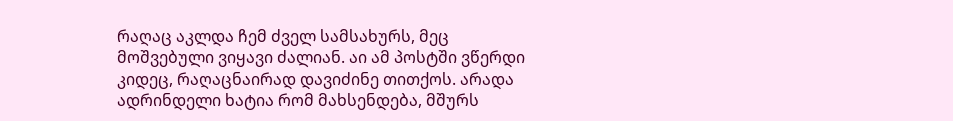რაღაც აკლდა ჩემ ძველ სამსახურს, მეც მოშვებული ვიყავი ძალიან. აი ამ პოსტში ვწერდი კიდეც, რაღაცნაირად დავიძინე თითქოს. არადა ადრინდელი ხატია რომ მახსენდება, მშურს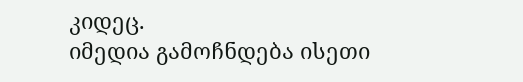კიდეც.
იმედია გამოჩნდება ისეთი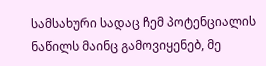სამსახური სადაც ჩემ პოტენციალის ნაწილს მაინც გამოვიყენებ, მე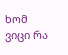ხომ ვიცი რა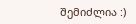შემიძლია :)